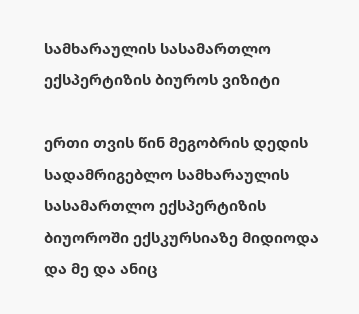სამხარაულის სასამართლო ექსპერტიზის ბიუროს ვიზიტი

ერთი თვის წინ მეგობრის დედის სადამრიგებლო სამხარაულის სასამართლო ექსპერტიზის ბიუოროში ექსკურსიაზე მიდიოდა და მე და ანიც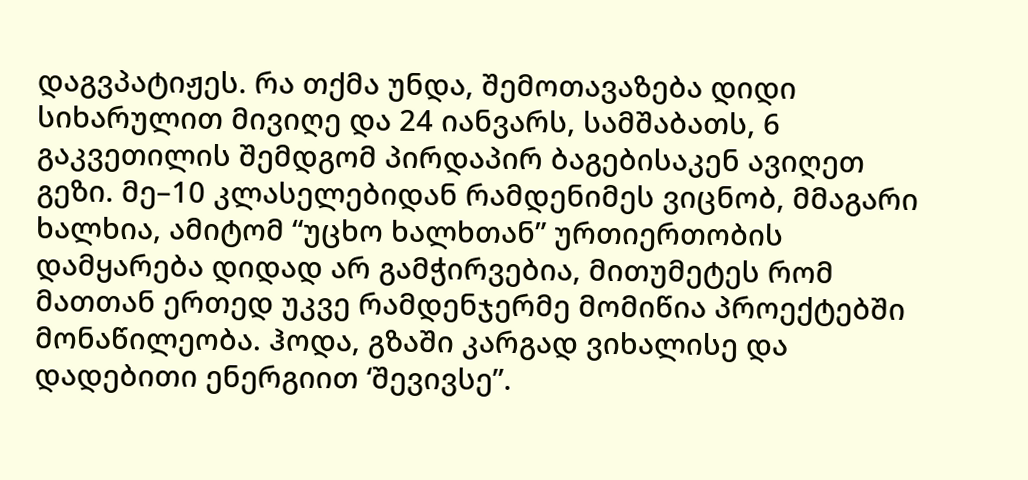დაგვპატიჟეს. რა თქმა უნდა, შემოთავაზება დიდი სიხარულით მივიღე და 24 იანვარს, სამშაბათს, 6 გაკვეთილის შემდგომ პირდაპირ ბაგებისაკენ ავიღეთ გეზი. მე–10 კლასელებიდან რამდენიმეს ვიცნობ, მმაგარი ხალხია, ამიტომ “უცხო ხალხთან” ურთიერთობის დამყარება დიდად არ გამჭირვებია, მითუმეტეს რომ მათთან ერთედ უკვე რამდენჯერმე მომიწია პროექტებში მონაწილეობა. ჰოდა, გზაში კარგად ვიხალისე და დადებითი ენერგიით ‘შევივსე”.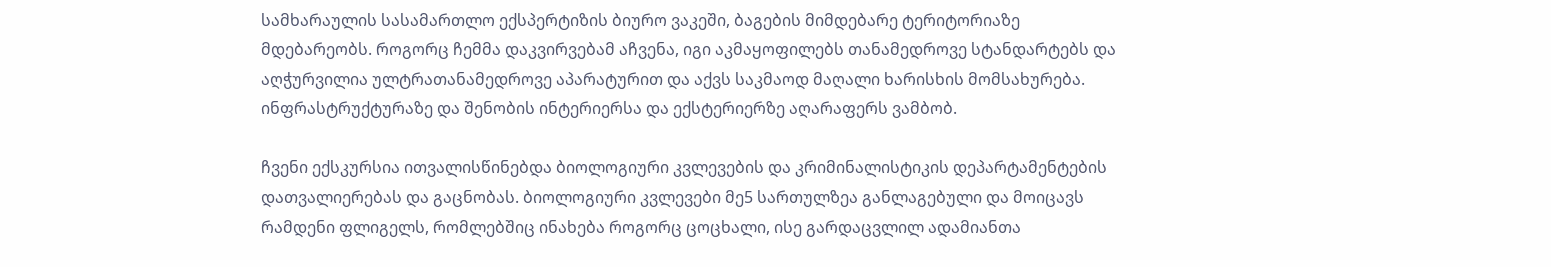სამხარაულის სასამართლო ექსპერტიზის ბიურო ვაკეში, ბაგების მიმდებარე ტერიტორიაზე მდებარეობს. როგორც ჩემმა დაკვირვებამ აჩვენა, იგი აკმაყოფილებს თანამედროვე სტანდარტებს და აღჭურვილია ულტრათანამედროვე აპარატურით და აქვს საკმაოდ მაღალი ხარისხის მომსახურება. ინფრასტრუქტურაზე და შენობის ინტერიერსა და ექსტერიერზე აღარაფერს ვამბობ.

ჩვენი ექსკურსია ითვალისწინებდა ბიოლოგიური კვლევების და კრიმინალისტიკის დეპარტამენტების დათვალიერებას და გაცნობას. ბიოლოგიური კვლევები მე5 სართულზეა განლაგებული და მოიცავს რამდენი ფლიგელს, რომლებშიც ინახება როგორც ცოცხალი, ისე გარდაცვლილ ადამიანთა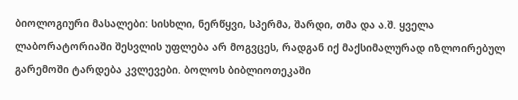ბიოლოგიური მასალები: სისხლი, ნერწყვი, სპერმა, შარდი, თმა და ა.შ. ყველა ლაბორატორიაში შესვლის უფლება არ მოგვცეს, რადგან იქ მაქსიმალურად იზლოირებულ გარემოში ტარდება კვლევები. ბოლოს ბიბლიოთეკაში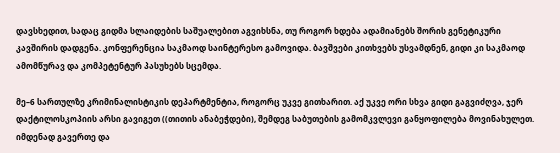დავსხედით, სადაც გიდმა სლაიდების საშუალებით აგვიხსნა, თუ როგორ ხდება ადამიანებს შორის გენეტიკური კავშირის დადგენა. კონფერენცია საკმაოდ საინტერესო გამოვიდა. ბავშვები კითხვებს უსვამდნენ, გიდი კი საკმაოდ ამომწურავ და კომპეტენტურ პასუხებს სცემდა.

მე–6 სართულზე კრიმინალისტიკის დეპარტმენტია, როგორც უკვე გითხარით. აქ უკვე ორი სხვა გიდი გაგვიძღვა, ჯერ დაქტილოსკოპიის არსი გავიგეთ ((თითის ანაბეჭდები), შემდეგ საბუთების გამომკვლევი განყოფილება მოვინახულეთ. იმდენად გავერთე და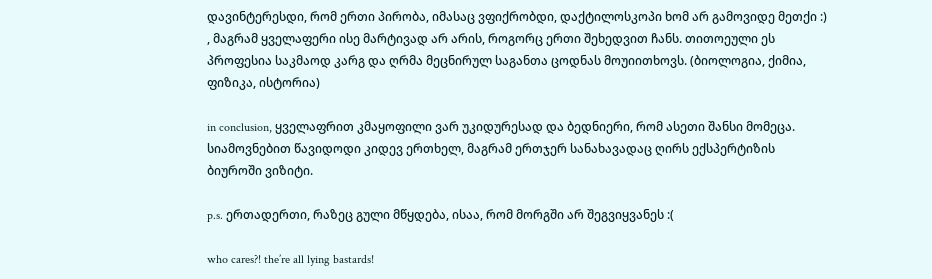დავინტერესდი, რომ ერთი პირობა, იმასაც ვფიქრობდი, დაქტილოსკოპი ხომ არ გამოვიდე მეთქი :) , მაგრამ ყველაფერი ისე მარტივად არ არის, როგორც ერთი შეხედვით ჩანს. თითოეული ეს პროფესია საკმაოდ კარგ და ღრმა მეცნირულ საგანთა ცოდნას მოუიითხოვს. (ბიოლოგია, ქიმია, ფიზიკა, ისტორია)

in conclusion, ყველაფრით კმაყოფილი ვარ უკიდურესად და ბედნიერი, რომ ასეთი შანსი მომეცა. სიამოვნებით წავიდოდი კიდევ ერთხელ, მაგრამ ერთჯერ სანახავადაც ღირს ექსპერტიზის ბიუროში ვიზიტი.

p.s. ერთადერთი, რაზეც გული მწყდება, ისაა, რომ მორგში არ შეგვიყვანეს :(

who cares?! the’re all lying bastards!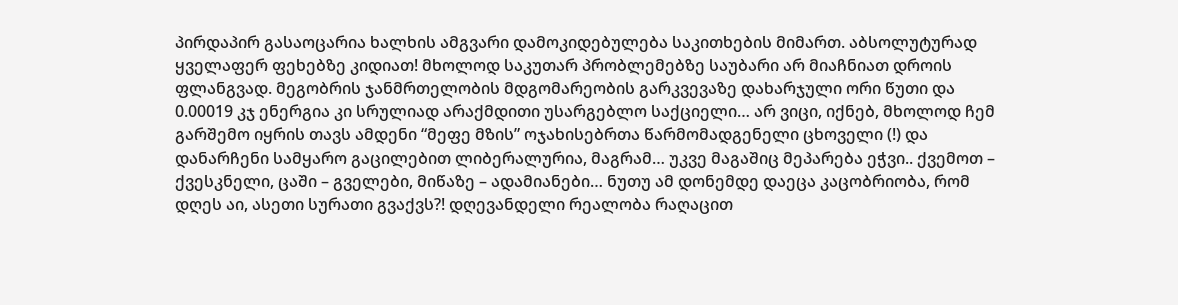პირდაპირ გასაოცარია ხალხის ამგვარი დამოკიდებულება საკითხების მიმართ. აბსოლუტურად ყველაფერ ფეხებზე კიდიათ! მხოლოდ საკუთარ პრობლემებზე საუბარი არ მიაჩნიათ დროის ფლანგვად. მეგობრის ჯანმრთელობის მდგომარეობის გარკვევაზე დახარჯული ორი წუთი და 0.00019 კჯ ენერგია კი სრულიად არაქმდითი უსარგებლო საქციელი… არ ვიცი, იქნებ, მხოლოდ ჩემ გარშემო იყრის თავს ამდენი “მეფე მზის” ოჯახისებრთა წარმომადგენელი ცხოველი (!) და დანარჩენი სამყარო გაცილებით ლიბერალურია, მაგრამ… უკვე მაგაშიც მეპარება ეჭვი.. ქვემოთ – ქვესკნელი, ცაში – გველები, მიწაზე – ადამიანები… ნუთუ ამ დონემდე დაეცა კაცობრიობა, რომ დღეს აი, ასეთი სურათი გვაქვს?! დღევანდელი რეალობა რაღაცით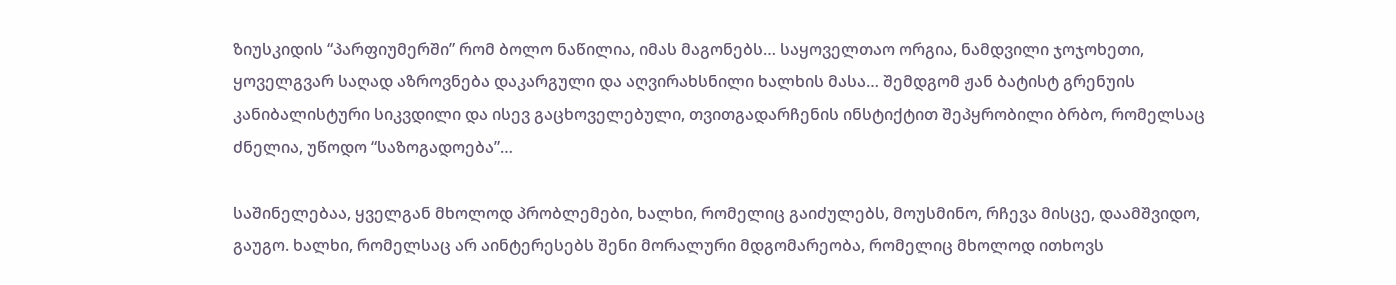ზიუსკიდის “პარფიუმერში” რომ ბოლო ნაწილია, იმას მაგონებს… საყოველთაო ორგია, ნამდვილი ჯოჯოხეთი, ყოველგვარ საღად აზროვნება დაკარგული და აღვირახსნილი ხალხის მასა… შემდგომ ჟან ბატისტ გრენუის კანიბალისტური სიკვდილი და ისევ გაცხოველებული, თვითგადარჩენის ინსტიქტით შეპყრობილი ბრბო, რომელსაც ძნელია, უწოდო “საზოგადოება”…

საშინელებაა, ყველგან მხოლოდ პრობლემები, ხალხი, რომელიც გაიძულებს, მოუსმინო, რჩევა მისცე, დაამშვიდო, გაუგო. ხალხი, რომელსაც არ აინტერესებს შენი მორალური მდგომარეობა, რომელიც მხოლოდ ითხოვს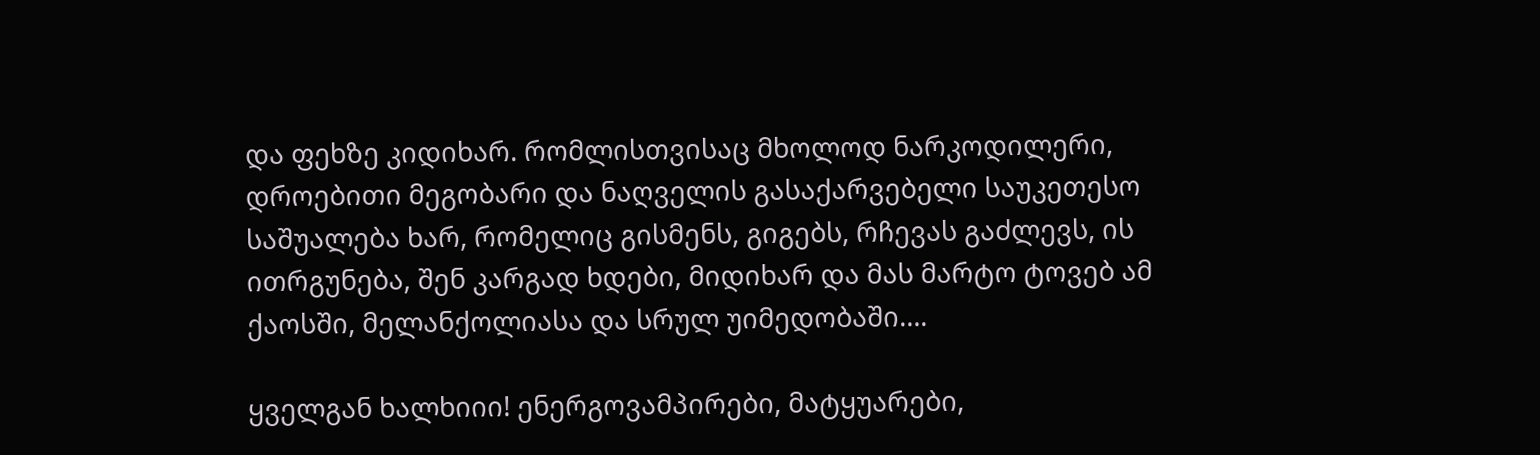და ფეხზე კიდიხარ. რომლისთვისაც მხოლოდ ნარკოდილერი, დროებითი მეგობარი და ნაღველის გასაქარვებელი საუკეთესო საშუალება ხარ, რომელიც გისმენს, გიგებს, რჩევას გაძლევს, ის ითრგუნება, შენ კარგად ხდები, მიდიხარ და მას მარტო ტოვებ ამ ქაოსში, მელანქოლიასა და სრულ უიმედობაში….

ყველგან ხალხიიი! ენერგოვამპირები, მატყუარები,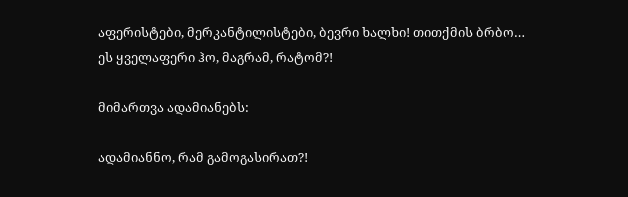აფერისტები, მერკანტილისტები, ბევრი ხალხი! თითქმის ბრბო…
ეს ყველაფერი ჰო, მაგრამ, რატომ?!

მიმართვა ადამიანებს:

ადამიანნო, რამ გამოგასირათ?!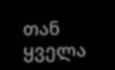თან ყველა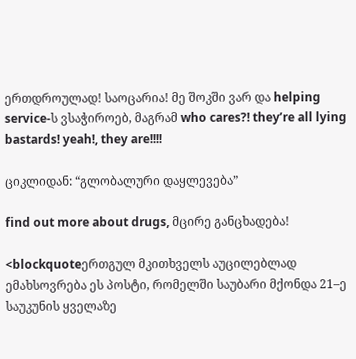ერთდროულად! საოცარია! მე შოკში ვარ და helping service-ს ვსაჭიროებ, მაგრამ who cares?! they’re all lying bastards! yeah!, they are!!!!

ციკლიდან: “გლობალური დაყლევება”

find out more about drugs, მცირე განცხადება!

<blockquoteერთგულ მკითხველს აუცილებლად ემახსოვრება ეს პოსტი, რომელში საუბარი მქონდა 21–ე საუკუნის ყველაზე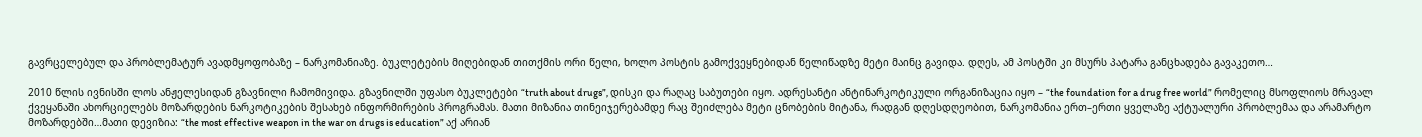გავრცელებულ და პრობლემატურ ავადმყოფობაზე – ნარკომანიაზე. ბუკლეტების მიღებიდან თითქმის ორი წელი, ხოლო პოსტის გამოქვეყნებიდან წელიწადზე მეტი მაინც გავიდა. დღეს, ამ პოსტში კი მსურს პატარა განცხადება გავაკეთო…

2010 წლის ივნისში ლოს ანჟელესიდან გზავნილი ჩამომივიდა. გზავნილში უფასო ბუკლეტები “truth about drugs”, დისკი და რაღაც საბუთები იყო. ადრესანტი ანტინარკოტიკული ორგანიზაცია იყო – “the foundation for a drug free world” რომელიც მსოფლიოს მრავალ ქვეყანაში ახორციელებს მოზარდების ნარკოტიკების შესახებ ინფორმირების პროგრამას. მათი მიზანია თინეიჯერებამდე რაც შეიძლება მეტი ცნობების მიტანა, რადგან დღესდღეობით, ნარკომანია ერთ–ერთი ყველაზე აქტუალური პრობლემაა და არამარტო მოზარდებში…მათი დევიზია: “the most effective weapon in the war on drugs is education” აქ არიან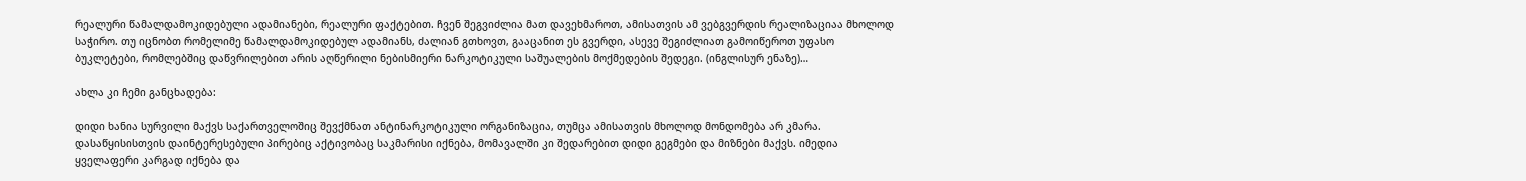რეალური წამალდამოკიდებული ადამიანები, რეალური ფაქტებით. ჩვენ შეგვიძლია მათ დავეხმაროთ, ამისათვის ამ ვებგვერდის რეალიზაციაა მხოლოდ საჭირო. თუ იცნობთ რომელიმე წამალდამოკიდებულ ადამიანს, ძალიან გთხოვთ, გააცანით ეს გვერდი, ასევე შეგიძლიათ გამოიწეროთ უფასო ბუკლეტები, რომლებშიც დაწვრილებით არის აღწერილი ნებისმიერი ნარკოტიკული საშუალების მოქმედების შედეგი. (ინგლისურ ენაზე)…

ახლა კი ჩემი განცხადება:

დიდი ხანია სურვილი მაქვს საქართველოშიც შევქმნათ ანტინარკოტიკული ორგანიზაცია, თუმცა ამისათვის მხოლოდ მონდომება არ კმარა. დასაწყისისთვის დაინტერესებული პირებიც აქტივობაც საკმარისი იქნება, მომავალში კი შედარებით დიდი გეგმები და მიზნები მაქვს. იმედია ყველაფერი კარგად იქნება და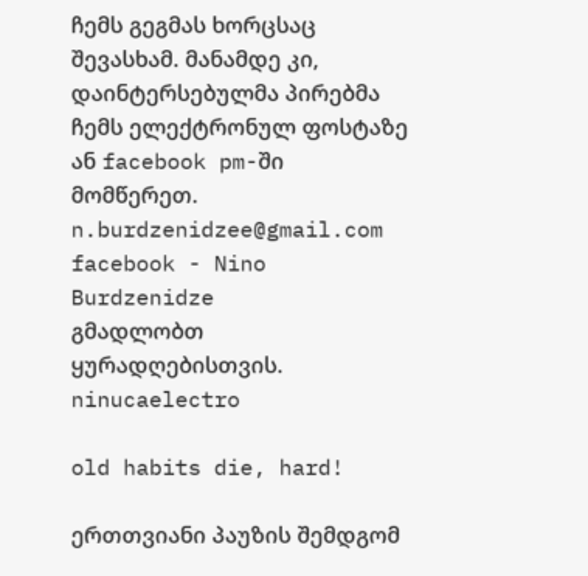ჩემს გეგმას ხორცსაც შევასხამ. მანამდე კი, დაინტერსებულმა პირებმა ჩემს ელექტრონულ ფოსტაზე ან facebook pm-ში მომწერეთ.
n.burdzenidzee@gmail.com
facebook - Nino Burdzenidze
გმადლობთ ყურადღებისთვის.
ninucaelectro

old habits die, hard!

ერთთვიანი პაუზის შემდგომ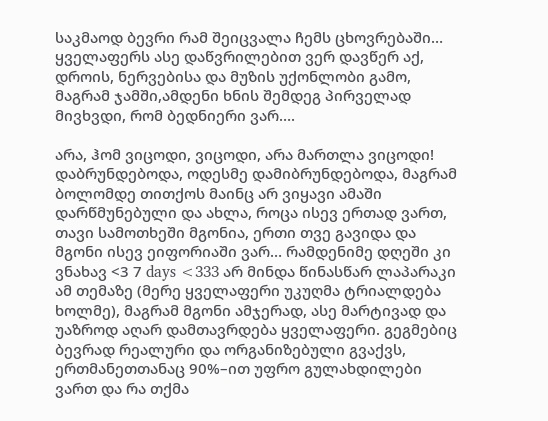საკმაოდ ბევრი რამ შეიცვალა ჩემს ცხოვრებაში… ყველაფერს ასე დაწვრილებით ვერ დავწერ აქ, დროის, ნერვებისა და მუზის უქონლობი გამო, მაგრამ ჯამში,ამდენი ხნის შემდეგ პირველად მივხვდი, რომ ბედნიერი ვარ….

არა, ჰომ ვიცოდი, ვიცოდი, არა მართლა ვიცოდი! დაბრუნდებოდა, ოდესმე დამიბრუნდებოდა, მაგრამ ბოლომდე თითქოს მაინც არ ვიყავი ამაში დარწმუნებული და ახლა, როცა ისევ ერთად ვართ, თავი სამოთხეში მგონია, ერთი თვე გავიდა და მგონი ისევ ეიფორიაში ვარ… რამდენიმე დღეში კი ვნახავ <3 7 days <333 არ მინდა წინასწარ ლაპარაკი ამ თემაზე (მერე ყველაფერი უკუღმა ტრიალდება ხოლმე), მაგრამ მგონი ამჯერად, ასე მარტივად და უაზროდ აღარ დამთავრდება ყველაფერი. გეგმებიც ბევრად რეალური და ორგანიზებული გვაქვს, ერთმანეთთანაც 90%–ით უფრო გულახდილები ვართ და რა თქმა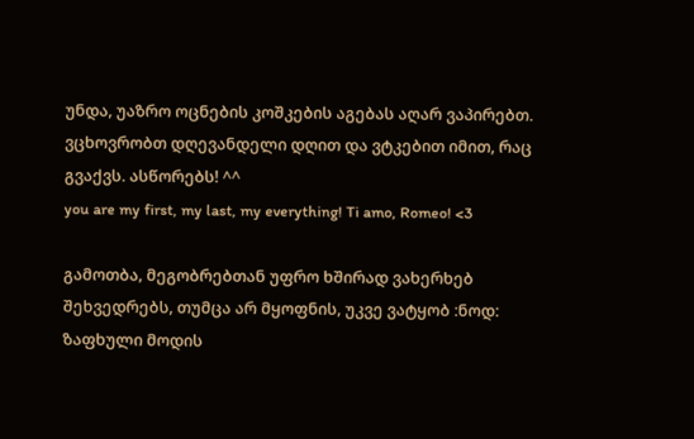უნდა, უაზრო ოცნების კოშკების აგებას აღარ ვაპირებთ. ვცხოვრობთ დღევანდელი დღით და ვტკებით იმით, რაც გვაქვს. ასწორებს! ^^
you are my first, my last, my everything! Ti amo, Romeo! <3

გამოთბა, მეგობრებთან უფრო ხშირად ვახერხებ შეხვედრებს, თუმცა არ მყოფნის, უკვე ვატყობ :ნოდ: ზაფხული მოდის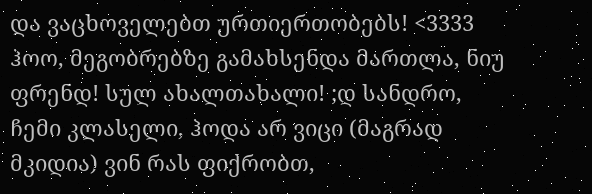და ვაცხოველებთ ურთიერთობებს! <3333 ჰოო, მეგობრებზე გამახსენდა მართლა, ნიუ ფრენდ! სულ ახალთახალი! ;დ სანდრო, ჩემი კლასელი, ჰოდა არ ვიცი (მაგრად მკიდია) ვინ რას ფიქრობთ,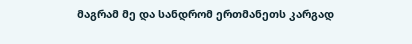მაგრამ მე და სანდრომ ერთმანეთს კარგად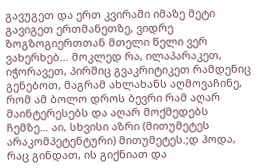გავუგეთ და ერთ კვირაში იმაზე მეტი გავიგეთ ერთმანეთზე, ვიდრე ზოგზოგიერთთან მთელი წელი ვერ ვახერხებ… მოკლედ რა, ილაპარაკეთ, იჭორავეთ, პირშიც გვაკრიტიკეთ რამდენიც გენებოთ, მაგრამ ახლახანს აღმოვაჩინე, რომ ამ ბოლო დროს ბევრი რამ აღარ მაინტერესებს და აღარ მოქმედებს ჩემზე… აი, სხვისი აზრი (მითუმეტეს არაკომპეტენტური) მითუმეტეს.;დ ჰოდა, რაც გინდათ, ის გიქნიათ და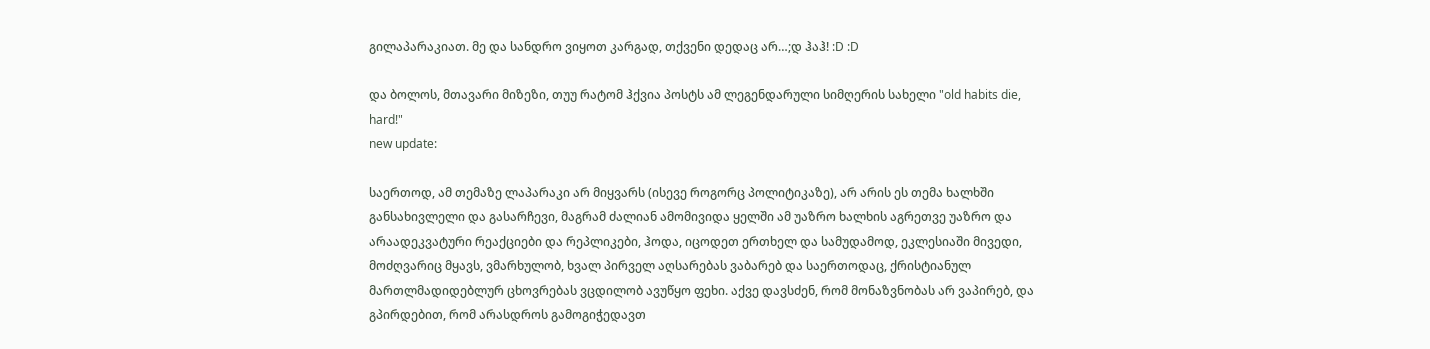გილაპარაკიათ. მე და სანდრო ვიყოთ კარგად, თქვენი დედაც არ…;დ ჰაჰ! :D :D

და ბოლოს, მთავარი მიზეზი, თუუ რატომ ჰქვია პოსტს ამ ლეგენდარული სიმღერის სახელი "old habits die, hard!"
new update:

საერთოდ, ამ თემაზე ლაპარაკი არ მიყვარს (ისევე როგორც პოლიტიკაზე), არ არის ეს თემა ხალხში განსახივლელი და გასარჩევი, მაგრამ ძალიან ამომივიდა ყელში ამ უაზრო ხალხის აგრეთვე უაზრო და არაადეკვატური რეაქციები და რეპლიკები, ჰოდა, იცოდეთ ერთხელ და სამუდამოდ, ეკლესიაში მივედი, მოძღვარიც მყავს, ვმარხულობ, ხვალ პირველ აღსარებას ვაბარებ და საერთოდაც, ქრისტიანულ მართლმადიდებლურ ცხოვრებას ვცდილობ ავუწყო ფეხი. აქვე დავსძენ, რომ მონაზვნობას არ ვაპირებ, და გპირდებით, რომ არასდროს გამოგიჭედავთ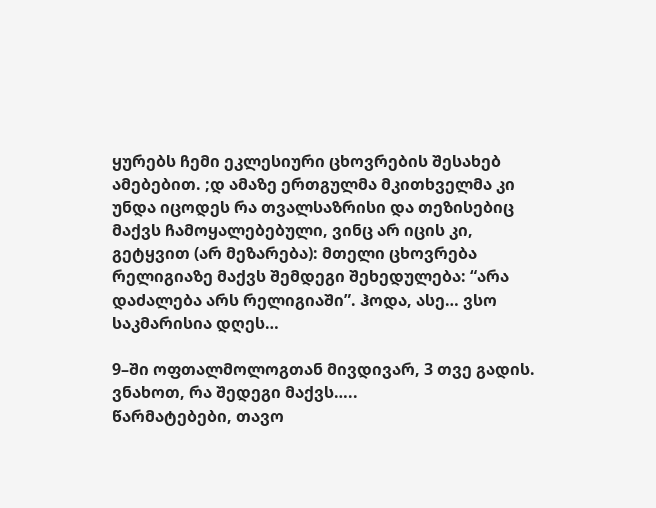ყურებს ჩემი ეკლესიური ცხოვრების შესახებ ამებებით. ;დ ამაზე ერთგულმა მკითხველმა კი უნდა იცოდეს რა თვალსაზრისი და თეზისებიც მაქვს ჩამოყალებებული, ვინც არ იცის კი, გეტყვით (არ მეზარება): მთელი ცხოვრება რელიგიაზე მაქვს შემდეგი შეხედულება: “არა დაძალება არს რელიგიაში”. ჰოდა, ასე… ვსო საკმარისია დღეს…

9–ში ოფთალმოლოგთან მივდივარ, 3 თვე გადის. ვნახოთ, რა შედეგი მაქვს…..
წარმატებები, თავო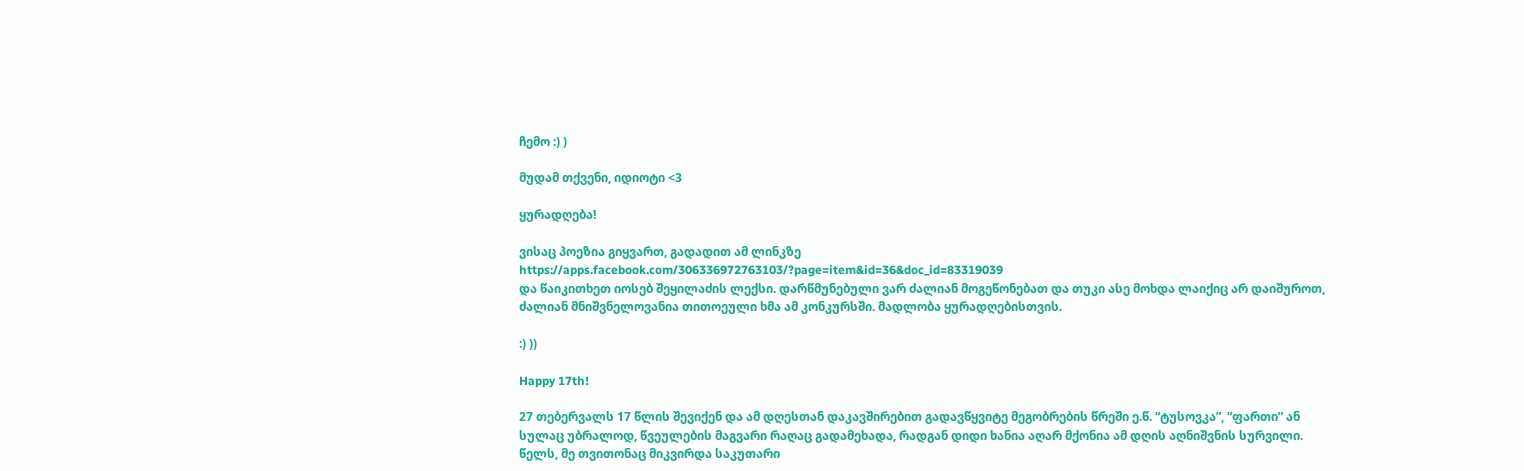ჩემო :) )

მუდამ თქვენი, იდიოტი <3

ყურადღება!

ვისაც პოეზია გიყვართ, გადადით ამ ლინკზე
https://apps.facebook.com/306336972763103/?page=item&id=36&doc_id=83319039
და წაიკითხეთ იოსებ შეყილაძის ლექსი. დარწმუნებული ვარ ძალიან მოგეწონებათ და თუკი ასე მოხდა ლაიქიც არ დაიშუროთ, ძალიან მნიშვნელოვანია თითოეული ხმა ამ კონკურსში. მადლობა ყურადღებისთვის.

:) ))

Happy 17th!

27 თებერვალს 17 წლის შევიქენ და ამ დღესთან დაკავშირებით გადავწყვიტე მეგობრების წრეში ე.წ. “ტუსოვკა”, “ფართი” ან სულაც უბრალოდ, წვეულების მაგვარი რაღაც გადამეხადა, რადგან დიდი ხანია აღარ მქონია ამ დღის აღნიშვნის სურვილი. წელს, მე თვითონაც მიკვირდა საკუთარი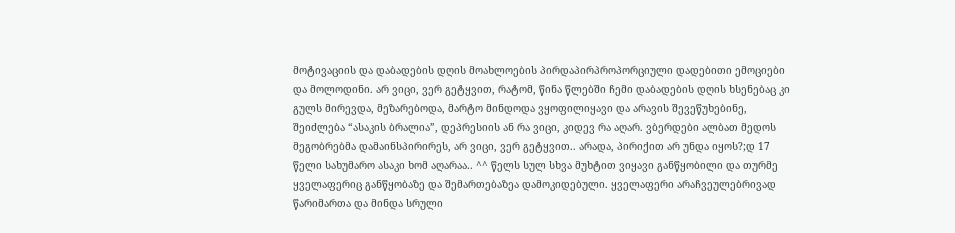მოტივაციის და დაბადების დღის მოახლოების პირდაპირპროპორციული დადებითი ემოციები და მოლოდინი. არ ვიცი, ვერ გეტყვით, რატომ, წინა წლებში ჩემი დაბადების დღის ხსენებაც კი გულს მირევდა, მეზარებოდა, მარტო მინდოდა ვყოფილიყავი და არავის შევეწუხებინე, შეიძლება “ასაკის ბრალია”, დეპრესიის ან რა ვიცი, კიდევ რა აღარ. ვბერდები ალბათ მედოს მეგობრებმა დამაინსპირირეს, არ ვიცი, ვერ გეტყვით.. არადა, პირიქით არ უნდა იყოს?;დ 17 წელი სახუმარო ასაკი ხომ აღარაა.. ^^ წელს სულ სხვა მუხტით ვიყავი განწყობილი და თურმე ყველაფერიც განწყობაზე და შემართებაზეა დამოკიდებული. ყველაფერი არაჩვეულებრივად წარიმართა და მინდა სრული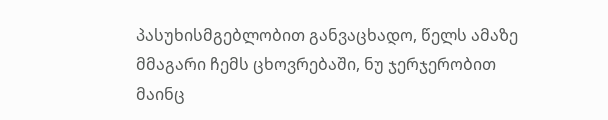პასუხისმგებლობით განვაცხადო, წელს ამაზე მმაგარი ჩემს ცხოვრებაში, ნუ ჯერჯერობით მაინც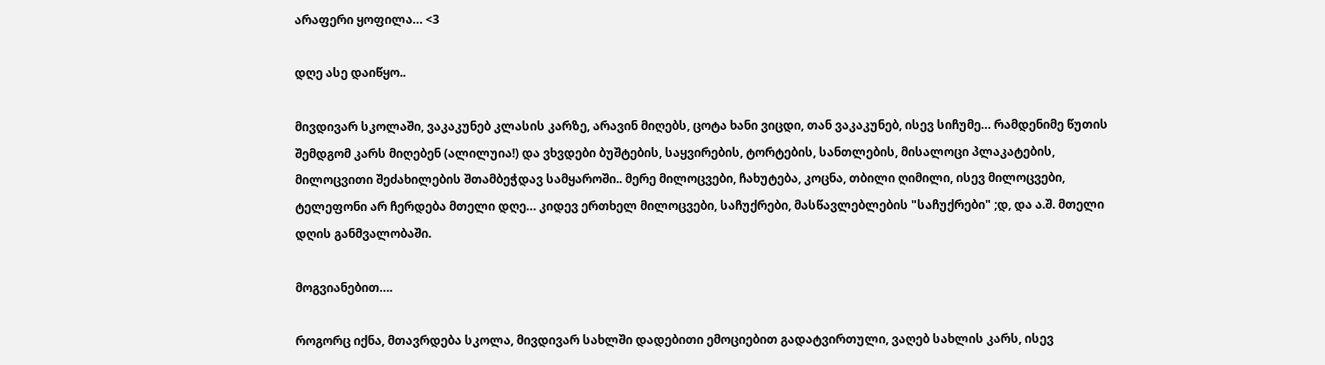არაფერი ყოფილა… <3

დღე ასე დაიწყო..

მივდივარ სკოლაში, ვაკაკუნებ კლასის კარზე, არავინ მიღებს, ცოტა ხანი ვიცდი, თან ვაკაკუნებ, ისევ სიჩუმე… რამდენიმე წუთის შემდგომ კარს მიღებენ (ალილუია!) და ვხვდები ბუშტების, საყვირების, ტორტების, სანთლების, მისალოცი პლაკატების, მილოცვითი შეძახილების შთამბეჭდავ სამყაროში.. მერე მილოცვები, ჩახუტება, კოცნა, თბილი ღიმილი, ისევ მილოცვები, ტელეფონი არ ჩერდება მთელი დღე… კიდევ ერთხელ მილოცვები, საჩუქრები, მასწავლებლების "საჩუქრები" ;დ, და ა.შ. მთელი დღის განმვალობაში.

მოგვიანებით….

როგორც იქნა, მთავრდება სკოლა, მივდივარ სახლში დადებითი ემოციებით გადატვირთული, ვაღებ სახლის კარს, ისევ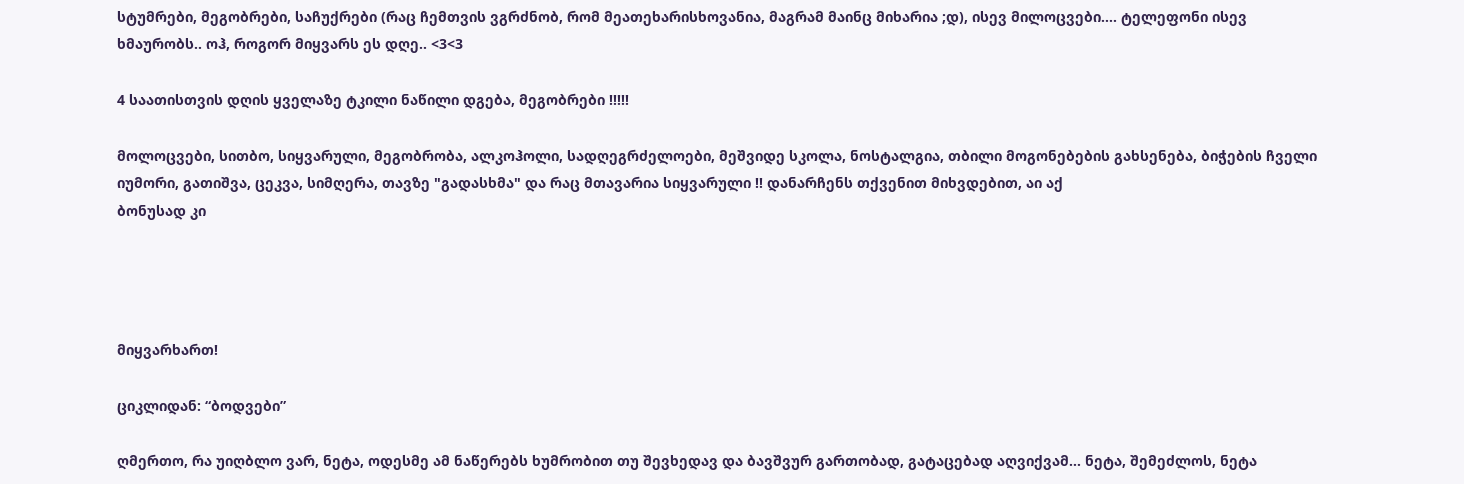სტუმრები, მეგობრები, საჩუქრები (რაც ჩემთვის ვგრძნობ, რომ მეათეხარისხოვანია, მაგრამ მაინც მიხარია ;დ), ისევ მილოცვები…. ტელეფონი ისევ ხმაურობს.. ოჰ, როგორ მიყვარს ეს დღე.. <3<3

4 საათისთვის დღის ყველაზე ტკილი ნაწილი დგება, მეგობრები !!!!!

მოლოცვები, სითბო, სიყვარული, მეგობრობა, ალკოჰოლი, სადღეგრძელოები, მეშვიდე სკოლა, ნოსტალგია, თბილი მოგონებების გახსენება, ბიჭების ჩველი იუმორი, გათიშვა, ცეკვა, სიმღერა, თავზე "გადასხმა" და რაც მთავარია სიყვარული !! დანარჩენს თქვენით მიხვდებით, აი აქ
ბონუსად კი




მიყვარხართ!

ციკლიდან: “ბოდვები”

ღმერთო, რა უიღბლო ვარ, ნეტა, ოდესმე ამ ნაწერებს ხუმრობით თუ შევხედავ და ბავშვურ გართობად, გატაცებად აღვიქვამ… ნეტა, შემეძლოს, ნეტა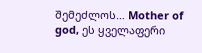შემეძლოს… Mother of god, ეს ყველაფერი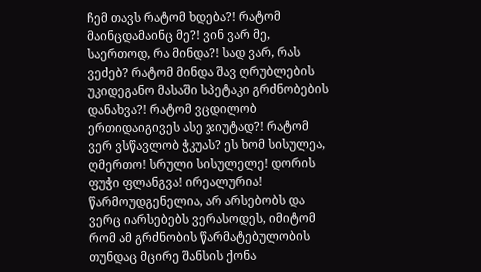ჩემ თავს რატომ ხდება?! რატომ მაინცდამაინც მე?! ვინ ვარ მე, საერთოდ, რა მინდა?! სად ვარ, რას ვეძებ? რატომ მინდა შავ ღრუბლების უკიდეგანო მასაში სპეტაკი გრძნობების დანახვა?! რატომ ვცდილობ ერთიდაიგივეს ასე ჯიუტად?! რატომ ვერ ვსწავლობ ჭკუას? ეს ხომ სისულეა, ღმერთო! სრული სისულელე! დორის ფუჭი ფლანგვა! ირეალურია! წარმოუდგენელია, არ არსებობს და ვერც იარსებებს ვერასოდეს, იმიტომ რომ ამ გრძნობის წარმატებულობის თუნდაც მცირე შანსის ქონა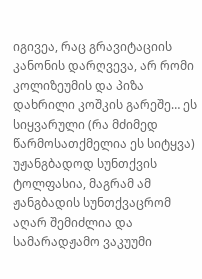იგივეა, რაც გრავიტაციის კანონის დარღვევა, არ რომი კოლიზეუმის და პიზა დახრილი კოშკის გარეშე… ეს სიყვარული (რა მძიმედ წარმოსათქმელია ეს სიტყვა) უჟანგბადოდ სუნთქვის ტოლფასია, მაგრამ ამ ჟანგბადის სუნთქვაცრომ აღარ შემიძლია და სამარადჟამო ვაკუუმი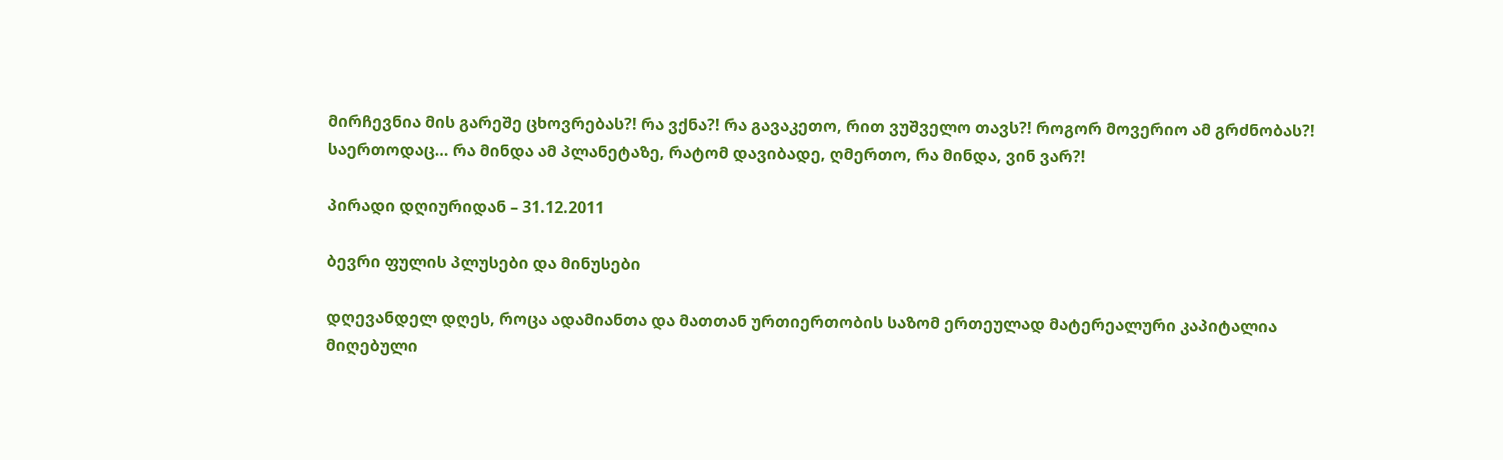მირჩევნია მის გარეშე ცხოვრებას?! რა ვქნა?! რა გავაკეთო, რით ვუშველო თავს?! როგორ მოვერიო ამ გრძნობას?! საერთოდაც… რა მინდა ამ პლანეტაზე, რატომ დავიბადე, ღმერთო, რა მინდა, ვინ ვარ?!

პირადი დღიურიდან – 31.12.2011

ბევრი ფულის პლუსები და მინუსები

დღევანდელ დღეს, როცა ადამიანთა და მათთან ურთიერთობის საზომ ერთეულად მატერეალური კაპიტალია მიღებული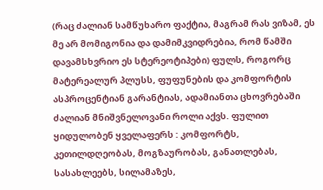(რაც ძალიან სამწუხარო ფაქტია, მაგრამ რას ვიზამ, ეს მე არ მომიგონია და დამიმკვიდრებია, რომ წამში დავამსხვრიო ეს სტერეოტიპები) ფულს, როგორც მატერეალურ პლუსს, ფუფუნების და კომფორტის ასპროცენტიან გარანტიას, ადამიანთა ცხოვრებაში ძალიან მნიშვნელოვანი როლი აქვს. ფულით ყიდულობენ ყველაფერს : კომფორტს, კეთილდღეობას, მოგზაურობას, განათლებას, სასახლეებს, სილამაზეს,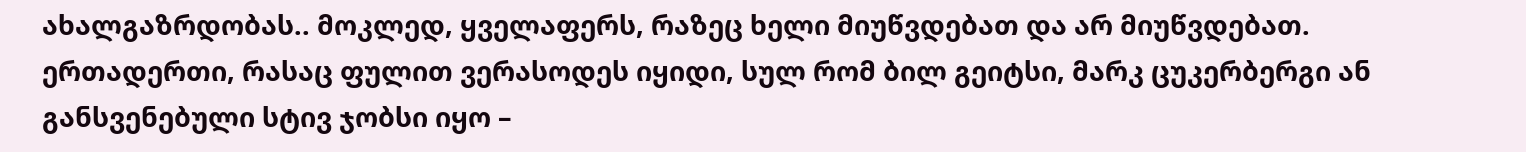ახალგაზრდობას.. მოკლედ, ყველაფერს, რაზეც ხელი მიუწვდებათ და არ მიუწვდებათ. ერთადერთი, რასაც ფულით ვერასოდეს იყიდი, სულ რომ ბილ გეიტსი, მარკ ცუკერბერგი ან განსვენებული სტივ ჯობსი იყო –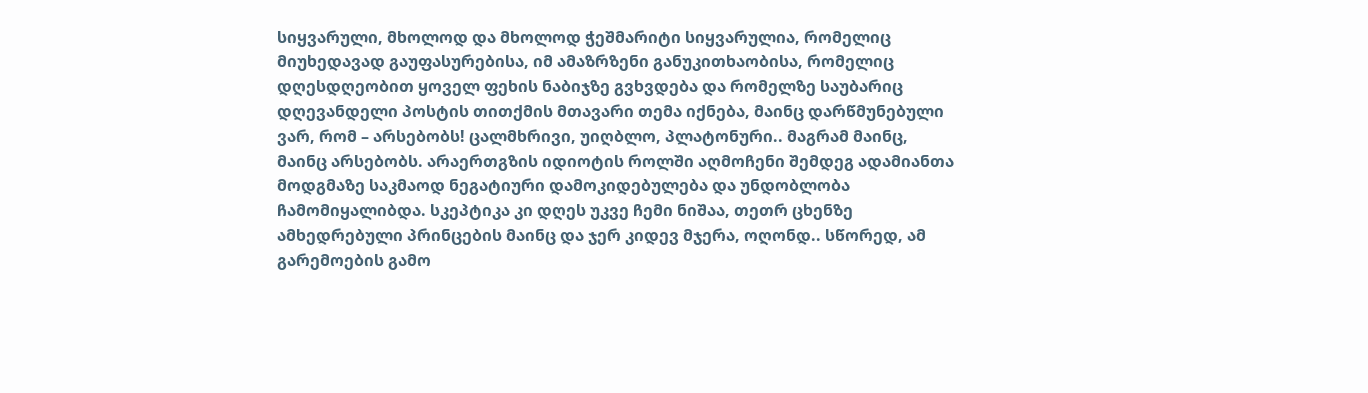სიყვარული, მხოლოდ და მხოლოდ ჭეშმარიტი სიყვარულია, რომელიც მიუხედავად გაუფასურებისა, იმ ამაზრზენი განუკითხაობისა, რომელიც დღესდღეობით ყოველ ფეხის ნაბიჯზე გვხვდება და რომელზე საუბარიც დღევანდელი პოსტის თითქმის მთავარი თემა იქნება, მაინც დარწმუნებული ვარ, რომ – არსებობს! ცალმხრივი, უიღბლო, პლატონური.. მაგრამ მაინც, მაინც არსებობს. არაერთგზის იდიოტის როლში აღმოჩენი შემდეგ ადამიანთა მოდგმაზე საკმაოდ ნეგატიური დამოკიდებულება და უნდობლობა ჩამომიყალიბდა. სკეპტიკა კი დღეს უკვე ჩემი ნიშაა, თეთრ ცხენზე ამხედრებული პრინცების მაინც და ჯერ კიდევ მჯერა, ოღონდ.. სწორედ, ამ გარემოების გამო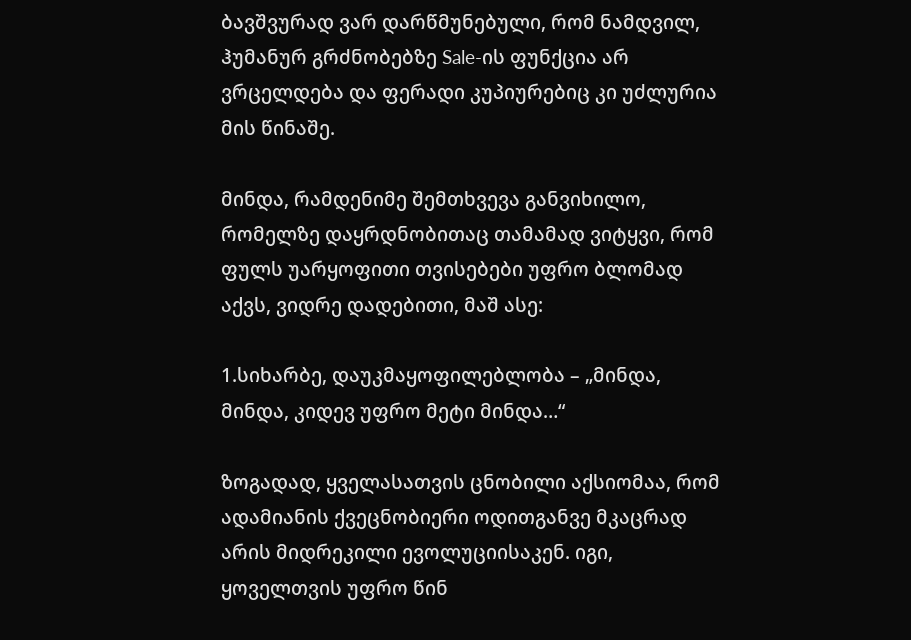ბავშვურად ვარ დარწმუნებული, რომ ნამდვილ, ჰუმანურ გრძნობებზე Sale-ის ფუნქცია არ ვრცელდება და ფერადი კუპიურებიც კი უძლურია მის წინაშე.

მინდა, რამდენიმე შემთხვევა განვიხილო, რომელზე დაყრდნობითაც თამამად ვიტყვი, რომ ფულს უარყოფითი თვისებები უფრო ბლომად აქვს, ვიდრე დადებითი, მაშ ასე:

1.სიხარბე, დაუკმაყოფილებლობა – „მინდა, მინდა, კიდევ უფრო მეტი მინდა…“

ზოგადად, ყველასათვის ცნობილი აქსიომაა, რომ ადამიანის ქვეცნობიერი ოდითგანვე მკაცრად არის მიდრეკილი ევოლუციისაკენ. იგი, ყოველთვის უფრო წინ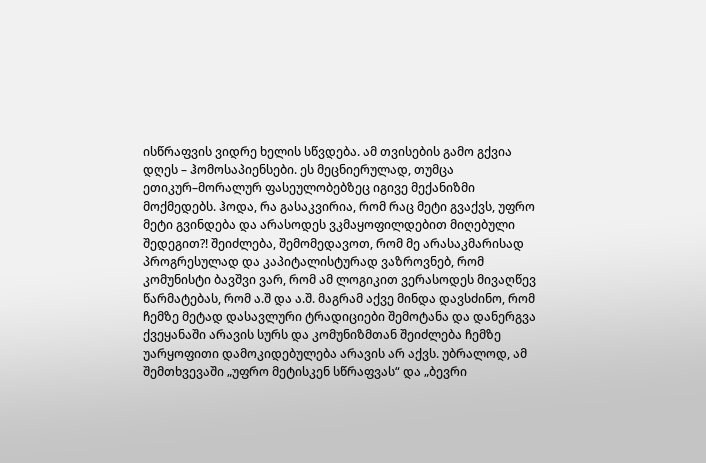ისწრაფვის ვიდრე ხელის სწვდება. ამ თვისების გამო გქვია დღეს – ჰომოსაპიენსები. ეს მეცნიერულად, თუმცა ეთიკურ–მორალურ ფასეულობებზეც იგივე მექანიზმი მოქმედებს. ჰოდა, რა გასაკვირია, რომ რაც მეტი გვაქვს, უფრო მეტი გვინდება და არასოდეს ვკმაყოფილდებით მიღებული შედეგით?! შეიძლება, შემომედავოთ, რომ მე არასაკმარისად პროგრესულად და კაპიტალისტურად ვაზროვნებ, რომ კომუნისტი ბავშვი ვარ, რომ ამ ლოგიკით ვერასოდეს მივაღწევ წარმატებას, რომ ა.შ და ა.შ. მაგრამ აქვე მინდა დავსძინო, რომ ჩემზე მეტად დასავლური ტრადიციები შემოტანა და დანერგვა ქვეყანაში არავის სურს და კომუნიზმთან შეიძლება ჩემზე უარყოფითი დამოკიდებულება არავის არ აქვს. უბრალოდ, ამ შემთხვევაში „უფრო მეტისკენ სწრაფვას“ და „ბევრი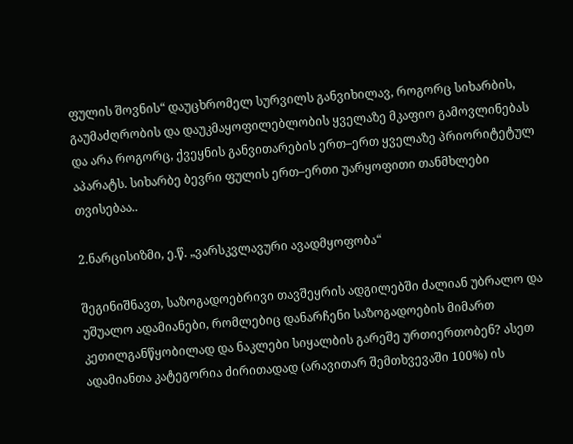ფულის შოვნის“ დაუცხრომელ სურვილს განვიხილავ, როგორც სიხარბის, გაუმაძღრობის და დაუკმაყოფილებლობის ყველაზე მკაფიო გამოვლინებას და არა როგორც, ქვეყნის განვითარების ერთ–ერთ ყველაზე პრიორიტეტულ აპარატს. სიხარბე ბევრი ფულის ერთ–ერთი უარყოფითი თანმხლები თვისებაა..

2.ნარცისიზმი, ე.წ. „ვარსკვლავური ავადმყოფობა“

შეგინიშნავთ, საზოგადოებრივი თავშეყრის ადგილებში ძალიან უბრალო და უშუალო ადამიანები, რომლებიც დანარჩენი საზოგადოების მიმართ კეთილგანწყობილად და ნაკლები სიყალბის გარეშე ურთიერთობენ? ასეთ ადამიანთა კატეგორია ძირითადად (არავითარ შემთხვევაში 100%) ის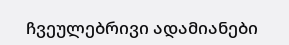ჩვეულებრივი ადამიანები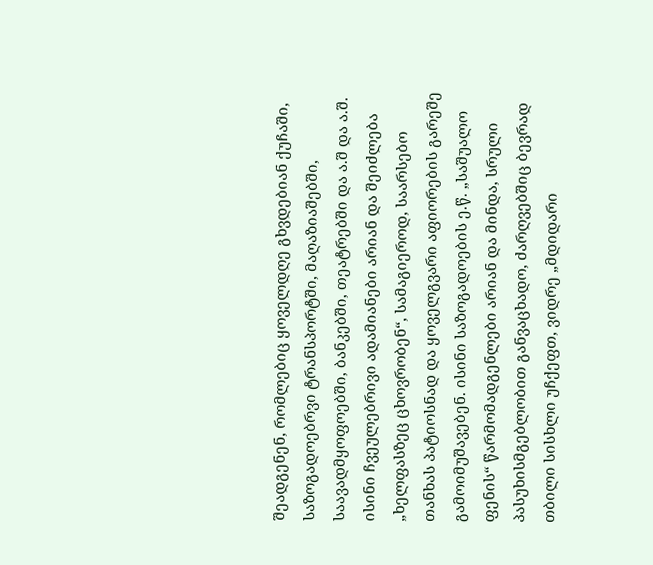შეადგენენ, რომლებიც ყოველდღე გხვდებიან ქუჩაში, საზოგადოებრვი ტრანსპორტში, მაღაზიაშებში, საავადმყოფოებში, ბანკებში, თეატრებში და ა.შ და ა.შ. ისინი ჩვეულებრივი ადამიანები არიან და შეიძლება „ხელფასზეც ცხოვრობენ“, სამაგიეროდ, საარსებო თანხას პატიოსნად და ყოველგვარი აფიორების გარეშე გამოიმუშავებენ. ისინი საზოგადოების ე.წ. „საშუალო ფენის“ წარმომადგენლები არიან და მინდა, სრული პასუხისმგებლობით განვაცხადო, ძარღვებშიც ბევრად თბილი სისხლი უჩქეფთ, ვიდრე „მდიდარი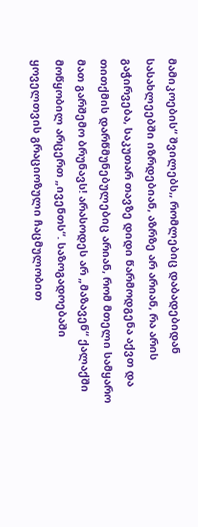მამიკოების“ შვილებს,, რომლებიც დაბადებიდან სასახლეებში იზრდებიან, აზრზე არ არიან, რა არის გაჭირვება, საკუთარ თავზე დიდი წარმოდგენა აქვთ და თითქმის დარწმუნებულებიც არიან, რომ მთელი სამყარო მათ გარშემო ბრუნავს! არასოდეს არ „მაზავენ“ ქალაქში მოწყობილ არცერთ „ივენთს“. საზოგადოებაში ყოველთვის გრაციოზული ჩაცმულობით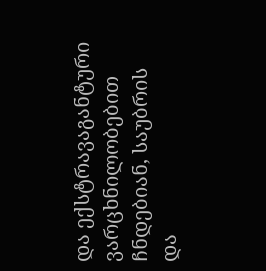და ექსტრავაგანტური ვარცხნილობებით ჩნდებიან, საუბრის და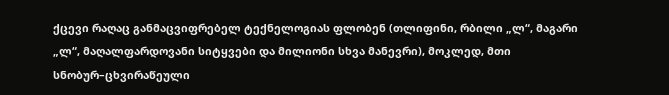ქცევი რაღაც განმაცვიფრებელ ტექნელოგიას ფლობენ (თლიფინი, რბილი „ლ“, მაგარი „ლ“, მაღალფარდოვანი სიტყვები და მილიონი სხვა მანევრი), მოკლედ, მთი სნობურ–ცხვირაწეული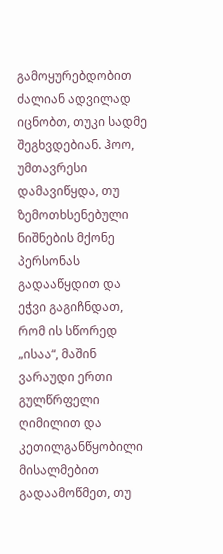გამოყურებდობით ძალიან ადვილად იცნობთ, თუკი სადმე შეგხვდებიან. ჰოო, უმთავრესი დამავიწყდა, თუ ზემოთხსენებული ნიშნების მქონე პერსონას გადააწყდით და ეჭვი გაგიჩნდათ, რომ ის სწორედ „ისაა“, მაშინ ვარაუდი ერთი გულწრფელი ღიმილით და კეთილგანწყობილი მისალმებით გადაამოწმეთ, თუ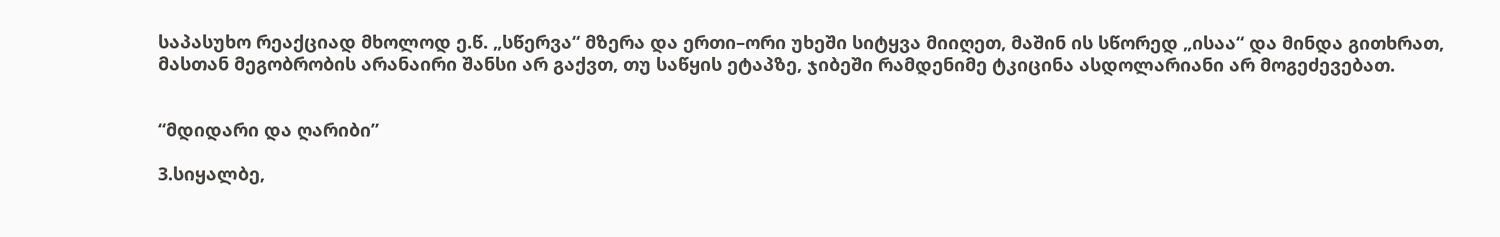საპასუხო რეაქციად მხოლოდ ე.წ. „სწერვა“ მზერა და ერთი–ორი უხეში სიტყვა მიიღეთ, მაშინ ის სწორედ „ისაა“ და მინდა გითხრათ, მასთან მეგობრობის არანაირი შანსი არ გაქვთ, თუ საწყის ეტაპზე, ჯიბეში რამდენიმე ტკიცინა ასდოლარიანი არ მოგეძევებათ.


“მდიდარი და ღარიბი”

3.სიყალბე,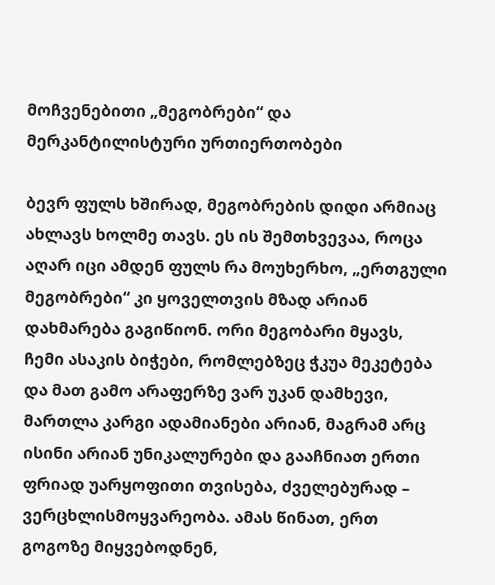მოჩვენებითი „მეგობრები“ და მერკანტილისტური ურთიერთობები

ბევრ ფულს ხშირად, მეგობრების დიდი არმიაც ახლავს ხოლმე თავს. ეს ის შემთხვევაა, როცა აღარ იცი ამდენ ფულს რა მოუხერხო, „ერთგული მეგობრები“ კი ყოველთვის მზად არიან დახმარება გაგიწიონ. ორი მეგობარი მყავს, ჩემი ასაკის ბიჭები, რომლებზეც ჭკუა მეკეტება და მათ გამო არაფერზე ვარ უკან დამხევი, მართლა კარგი ადამიანები არიან, მაგრამ არც ისინი არიან უნიკალურები და გააჩნიათ ერთი ფრიად უარყოფითი თვისება, ძველებურად – ვერცხლისმოყვარეობა. ამას წინათ, ერთ გოგოზე მიყვებოდნენ,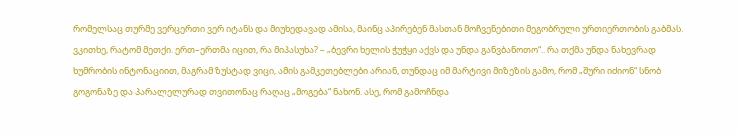რომელსაც თურმე ვერცერთი ვერ იტანს და მიუხედავად ამისა, მაინც აპირებენ მასთან მოჩვენებითი მეგობრული ურთიერთობის გაბმას. ვკითხე, რატომ მეთქი. ერთ–ერთმა იცით, რა მიპასუხა? – „ბევრი ხელის ჭუჭყი აქვს და უნდა განვბანოთო“.. რა თქმა უნდა ნახევრად ხუმრობის ინტონაციით, მაგრამ ზუსტად ვიცი, ამის გამკეთებლები არიან, თუნდაც იმ მარტივი მიზეზის გამო, რომ „შური იძიონ“ სნობ გოგონაზე და პარალელურად თვითონაც რაღაც „მოგება“ ნახონ. ასე, რომ გამოჩნდა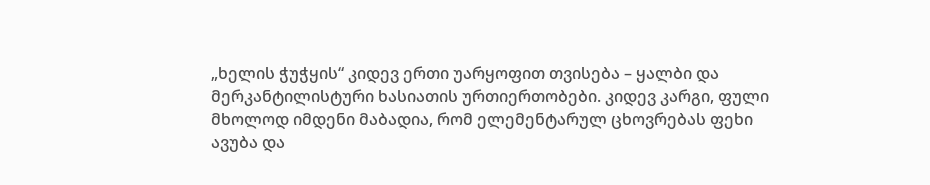„ხელის ჭუჭყის“ კიდევ ერთი უარყოფით თვისება – ყალბი და მერკანტილისტური ხასიათის ურთიერთობები. კიდევ კარგი, ფული მხოლოდ იმდენი მაბადია, რომ ელემენტარულ ცხოვრებას ფეხი ავუბა და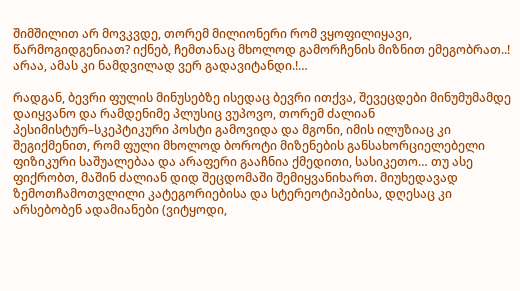შიმშილით არ მოვკვდე, თორემ მილიონერი რომ ვყოფილიყავი, წარმოგიდგენიათ? იქნებ, ჩემთანაც მხოლოდ გამორჩენის მიზნით ემეგობრათ..! არაა, ამას კი ნამდვილად ვერ გადავიტანდი.!…

რადგან, ბევრი ფულის მინუსებზე ისედაც ბევრი ითქვა, შევეცდები მინუმუმამდე დაიყვანო და რამდენიმე პლუსიც ვუპოვო, თორემ ძალიან პესიმისტურ–სკეპტიკური პოსტი გამოვიდა და მგონი, იმის ილუზიაც კი შეგიქმენით, რომ ფული მხოლოდ ბოროტი მიზენების განსახორციელებელი ფიზიკური საშუალებაა და არაფერი გააჩნია ქმედითი, სასიკეთო… თუ ასე ფიქრობთ, მაშინ ძალიან დიდ შეცდომაში შემიყვანიხართ. მიუხედავად ზემოთჩამოთვლილი კატეგორიებისა და სტერეოტიპებისა, დღესაც კი არსებობენ ადამიანები (ვიტყოდი,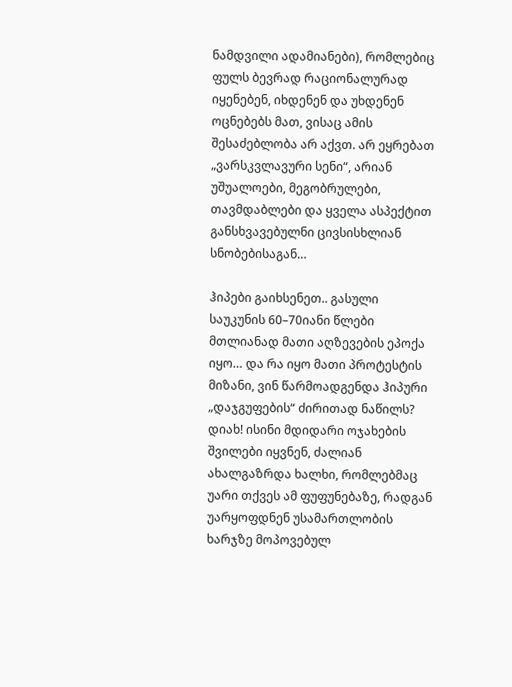ნამდვილი ადამიანები), რომლებიც ფულს ბევრად რაციონალურად იყენებენ, იხდენენ და უხდენენ ოცნებებს მათ, ვისაც ამის შესაძებლობა არ აქვთ. არ ეყრებათ „ვარსკვლავური სენი“, არიან უშუალოები, მეგობრულები, თავმდაბლები და ყველა ასპექტით განსხვავებულნი ცივსისხლიან სნობებისაგან…

ჰიპები გაიხსენეთ.. გასული საუკუნის 60–70იანი წლები მთლიანად მათი აღზევების ეპოქა იყო… და რა იყო მათი პროტესტის მიზანი, ვინ წარმოადგენდა ჰიპური „დაჯგუფების“ ძირითად ნაწილს? დიახ! ისინი მდიდარი ოჯახების შვილები იყვნენ, ძალიან ახალგაზრდა ხალხი, რომლებმაც უარი თქვეს ამ ფუფუნებაზე, რადგან უარყოფდნენ უსამართლობის ხარჯზე მოპოვებულ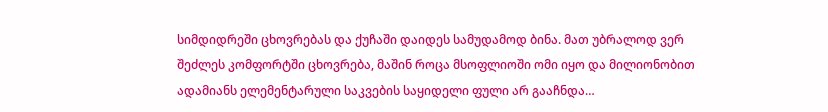სიმდიდრეში ცხოვრებას და ქუჩაში დაიდეს სამუდამოდ ბინა. მათ უბრალოდ ვერ შეძლეს კომფორტში ცხოვრება, მაშინ როცა მსოფლიოში ომი იყო და მილიონობით ადამიანს ელემენტარული საკვების საყიდელი ფული არ გააჩნდა…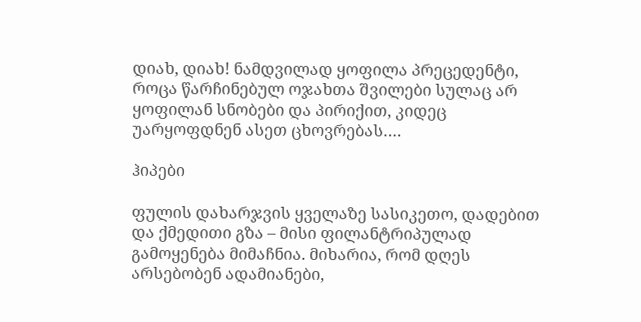დიახ, დიახ! ნამდვილად ყოფილა პრეცედენტი, როცა წარჩინებულ ოჯახთა შვილები სულაც არ ყოფილან სნობები და პირიქით, კიდეც უარყოფდნენ ასეთ ცხოვრებას….

ჰიპები

ფულის დახარჯვის ყველაზე სასიკეთო, დადებით და ქმედითი გზა – მისი ფილანტრიპულად გამოყენება მიმაჩნია. მიხარია, რომ დღეს არსებობენ ადამიანები,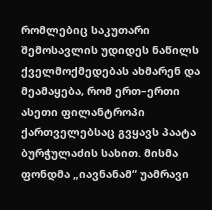რომლებიც საკუთარი შემოსავლის უდიდეს ნაწილს ქველმოქმედებას ახმარენ და მეამაყება, რომ ერთ–ერთი ასეთი ფილანტროპი ქართველებსაც გვყავს პაატა ბურჭულაძის სახით. მისმა ფონდმა „იავნანამ“ უამრავი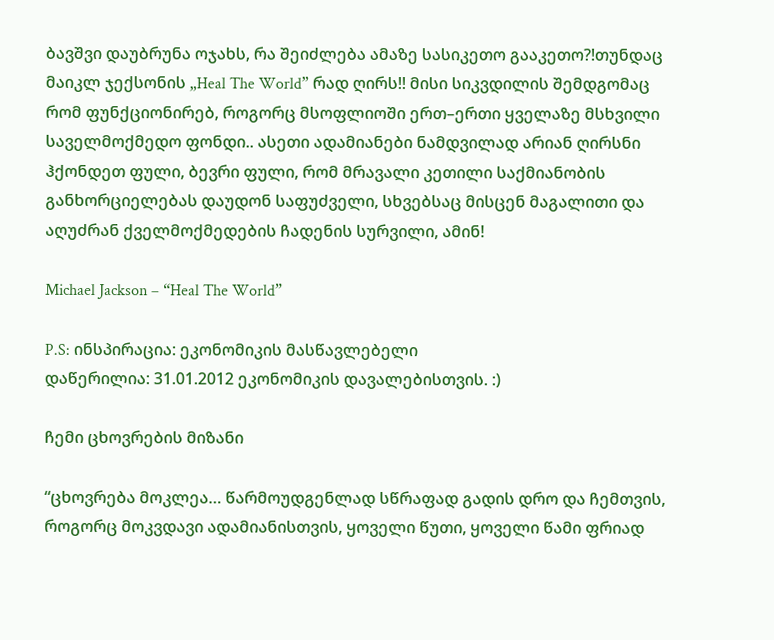ბავშვი დაუბრუნა ოჯახს, რა შეიძლება ამაზე სასიკეთო გააკეთო?!თუნდაც მაიკლ ჯექსონის „Heal The World” რად ღირს!! მისი სიკვდილის შემდგომაც რომ ფუნქციონირებ, როგორც მსოფლიოში ერთ–ერთი ყველაზე მსხვილი საველმოქმედო ფონდი.. ასეთი ადამიანები ნამდვილად არიან ღირსნი ჰქონდეთ ფული, ბევრი ფული, რომ მრავალი კეთილი საქმიანობის განხორციელებას დაუდონ საფუძველი, სხვებსაც მისცენ მაგალითი და აღუძრან ქველმოქმედების ჩადენის სურვილი, ამინ!

Michael Jackson – “Heal The World”

P.S: ინსპირაცია: ეკონომიკის მასწავლებელი
დაწერილია: 31.01.2012 ეკონომიკის დავალებისთვის. :)

ჩემი ცხოვრების მიზანი

“ცხოვრება მოკლეა… წარმოუდგენლად სწრაფად გადის დრო და ჩემთვის, როგორც მოკვდავი ადამიანისთვის, ყოველი წუთი, ყოველი წამი ფრიად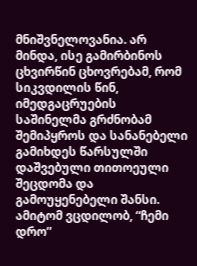მნიშვნელოვანია. არ მინდა, ისე გამირბინოს ცხვირწინ ცხოვრებამ, რომ სიკვდილის წინ, იმედგაცრუების საშინელმა გრძნობამ შემიპყროს და სანანებელი გამიხდეს წარსულში დაშვებული თითოეული შეცდომა და გამოუყენებელი შანსი. ამიტომ ვცდილობ, “ჩემი დრო”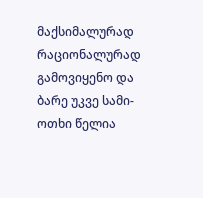მაქსიმალურად რაციონალურად გამოვიყენო და ბარე უკვე სამი-ოთხი წელია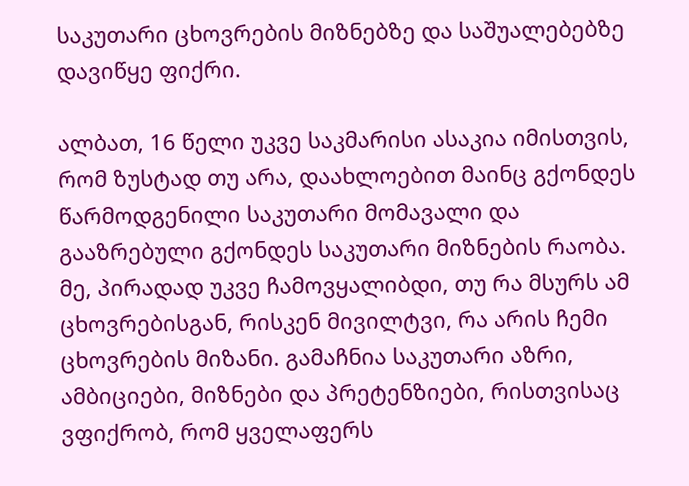საკუთარი ცხოვრების მიზნებზე და საშუალებებზე დავიწყე ფიქრი.

ალბათ, 16 წელი უკვე საკმარისი ასაკია იმისთვის, რომ ზუსტად თუ არა, დაახლოებით მაინც გქონდეს წარმოდგენილი საკუთარი მომავალი და გააზრებული გქონდეს საკუთარი მიზნების რაობა. მე, პირადად უკვე ჩამოვყალიბდი, თუ რა მსურს ამ ცხოვრებისგან, რისკენ მივილტვი, რა არის ჩემი ცხოვრების მიზანი. გამაჩნია საკუთარი აზრი, ამბიციები, მიზნები და პრეტენზიები, რისთვისაც ვფიქრობ, რომ ყველაფერს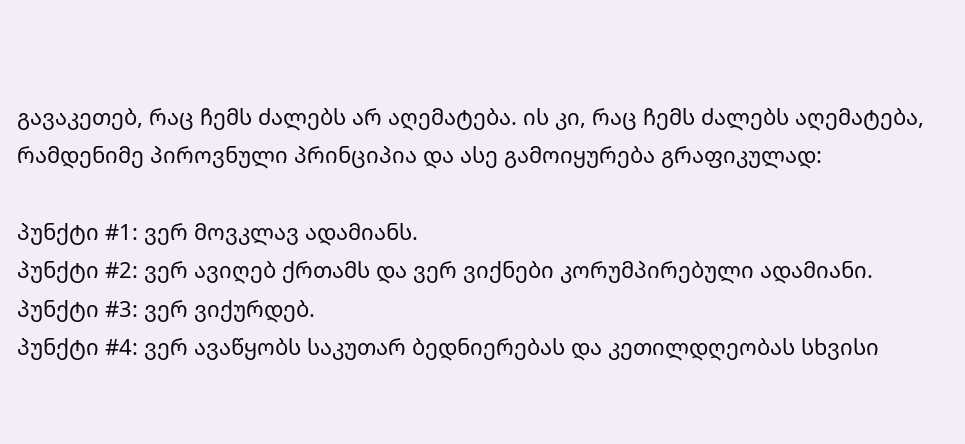გავაკეთებ, რაც ჩემს ძალებს არ აღემატება. ის კი, რაც ჩემს ძალებს აღემატება, რამდენიმე პიროვნული პრინციპია და ასე გამოიყურება გრაფიკულად:

პუნქტი #1: ვერ მოვკლავ ადამიანს.
პუნქტი #2: ვერ ავიღებ ქრთამს და ვერ ვიქნები კორუმპირებული ადამიანი.
პუნქტი #3: ვერ ვიქურდებ.
პუნქტი #4: ვერ ავაწყობს საკუთარ ბედნიერებას და კეთილდღეობას სხვისი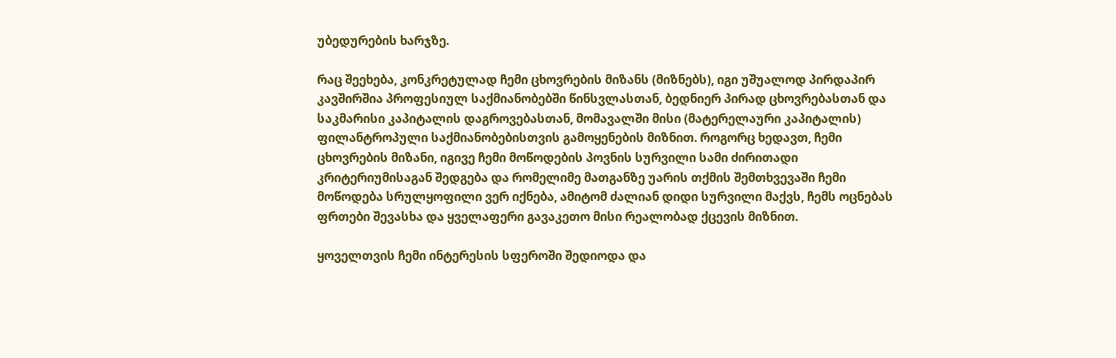უბედურების ხარჯზე.

რაც შეეხება, კონკრეტულად ჩემი ცხოვრების მიზანს (მიზნებს), იგი უშუალოდ პირდაპირ კავშირშია პროფესიულ საქმიანობებში წინსვლასთან, ბედნიერ პირად ცხოვრებასთან და საკმარისი კაპიტალის დაგროვებასთან, მომავალში მისი (მატერელაური კაპიტალის) ფილანტროპული საქმიანობებისთვის გამოყენების მიზნით. როგორც ხედავთ, ჩემი ცხოვრების მიზანი, იგივე ჩემი მოწოდების პოვნის სურვილი სამი ძირითადი კრიტერიუმისაგან შედგება და რომელიმე მათგანზე უარის თქმის შემთხვევაში ჩემი მოწოდება სრულყოფილი ვერ იქნება, ამიტომ ძალიან დიდი სურვილი მაქვს, ჩემს ოცნებას ფრთები შევასხა და ყველაფერი გავაკეთო მისი რეალობად ქცევის მიზნით.

ყოველთვის ჩემი ინტერესის სფეროში შედიოდა და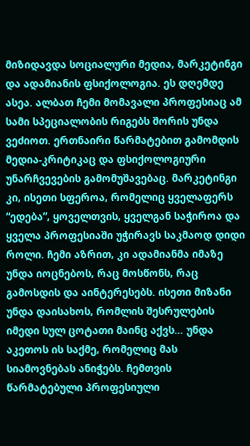მიზიდავდა სოციალური მედია, მარკეტინგი და ადამიანის ფსიქოლოგია. ეს დღემდე ასეა. ალბათ ჩემი მომავალი პროფესიაც ამ სამი სპეციალობის რიგებს შორის უნდა ვეძიოთ. ერთნაირი წარმატებით გამომდის მედია-კრიტიკაც და ფსიქოლოგიური უნარჩვევების გამომუშავებაც. მარკეტინგი კი, ისეთი სფეროა, რომელიც ყველაფერს “ედება”, ყოველთვის, ყველგან საჭიროა და ყველა პროფესიაში უჭირავს საკმაოდ დიდი როლი. ჩემი აზრით, კი ადამიანმა იმაზე უნდა იოცნებოს, რაც მოსწონს, რაც გამოსდის და აინტერესებს. ისეთი მიზანი უნდა დაისახოს, რომლის შესრულების იმედი სულ ცოტათი მაინც აქვს… უნდა აკეთოს ის საქმე, რომელიც მას სიამოვნებას ანიჭებს. ჩემთვის წარმატებული პროფესიული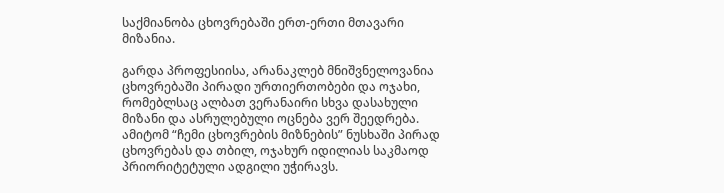საქმიანობა ცხოვრებაში ერთ-ერთი მთავარი მიზანია.

გარდა პროფესიისა, არანაკლებ მნიშვნელოვანია ცხოვრებაში პირადი ურთიერთობები და ოჯახი, რომებლსაც ალბათ ვერანაირი სხვა დასახული მიზანი და ასრულებული ოცნება ვერ შეედრება. ამიტომ “ჩემი ცხოვრების მიზნების” ნუსხაში პირად ცხოვრებას და თბილ, ოჯახურ იდილიას საკმაოდ პრიორიტეტული ადგილი უჭირავს.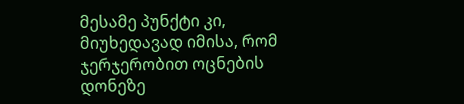მესამე პუნქტი კი, მიუხედავად იმისა, რომ ჯერჯერობით ოცნების დონეზე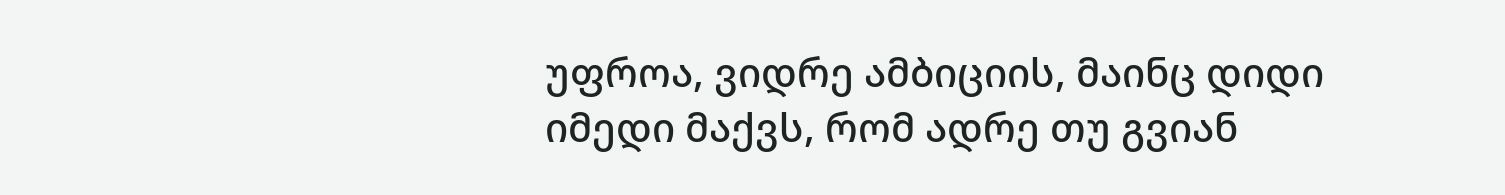უფროა, ვიდრე ამბიციის, მაინც დიდი იმედი მაქვს, რომ ადრე თუ გვიან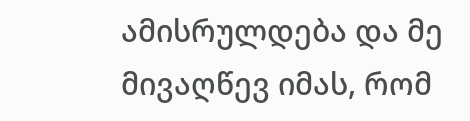ამისრულდება და მე მივაღწევ იმას, რომ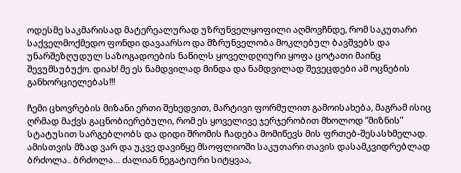ოდესმე საკმარისად მატერეალურად უზრუნველყოფილი აღმოვჩნდე, რომ საკუთარი საქველმოქმედო ფონდი დავაარსო და მზრუნველობა მოკლებულ ბავშვებს და უნარშეზღუდულ საზოგადოების ნაწილს ყოველდღიური ყოფა ცოტათი მაინც შევუმსუბუქო. დიახ! მე ეს ნამდვილად მინდა და ნამდვილად შევეცდები ამ ოცნების განხორციელებას!!!

ჩემი ცხოვრების მიზანი ერთი შეხედვით, მარტივი ფორმულით გამოისახება, მაგრამ ისიც ღრმად მაქვს გაცნობიერებული, რომ ეს ყოველივე ჯერჯერობით მხოლოდ “მიზნის” სტატუსით სარგებლობს და დიდი შრომის ჩადება მომიწევს მის ფრთებ-შესასხმელად. ამისთვის მზად ვარ და უკვე დავიწყე მსოფლიოში საკუთარი თავის დასამკვიდრებლად ბრძოლა.. ბრძოლა… ძალიან ნეგატიური სიტყვაა,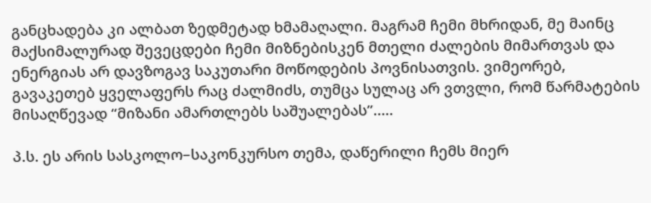განცხადება კი ალბათ ზედმეტად ხმამაღალი. მაგრამ ჩემი მხრიდან, მე მაინც მაქსიმალურად შევეცდები ჩემი მიზნებისკენ მთელი ძალების მიმართვას და ენერგიას არ დავზოგავ საკუთარი მოწოდების პოვნისათვის. ვიმეორებ, გავაკეთებ ყველაფერს რაც ძალმიძს, თუმცა სულაც არ ვთვლი, რომ წარმატების მისაღწევად “მიზანი ამართლებს საშუალებას”…..

პ.ს. ეს არის სასკოლო–საკონკურსო თემა, დაწერილი ჩემს მიერ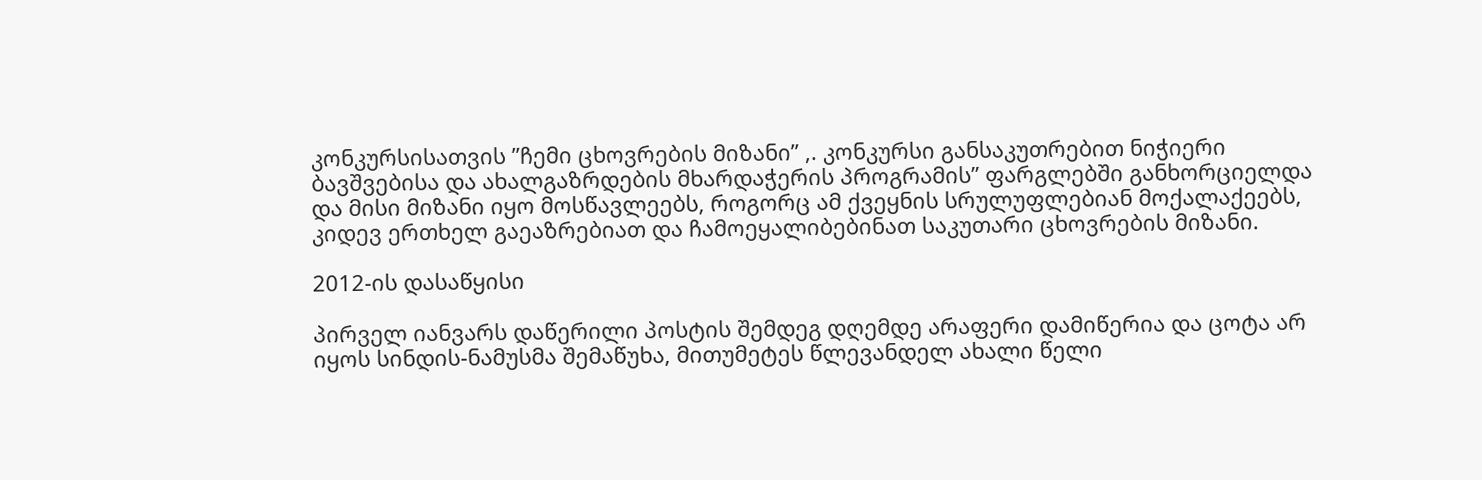კონკურსისათვის ”ჩემი ცხოვრების მიზანი” ,. კონკურსი განსაკუთრებით ნიჭიერი ბავშვებისა და ახალგაზრდების მხარდაჭერის პროგრამის” ფარგლებში განხორციელდა და მისი მიზანი იყო მოსწავლეებს, როგორც ამ ქვეყნის სრულუფლებიან მოქალაქეებს, კიდევ ერთხელ გაეაზრებიათ და ჩამოეყალიბებინათ საკუთარი ცხოვრების მიზანი.

2012-ის დასაწყისი

პირველ იანვარს დაწერილი პოსტის შემდეგ დღემდე არაფერი დამიწერია და ცოტა არ იყოს სინდის-ნამუსმა შემაწუხა, მითუმეტეს წლევანდელ ახალი წელი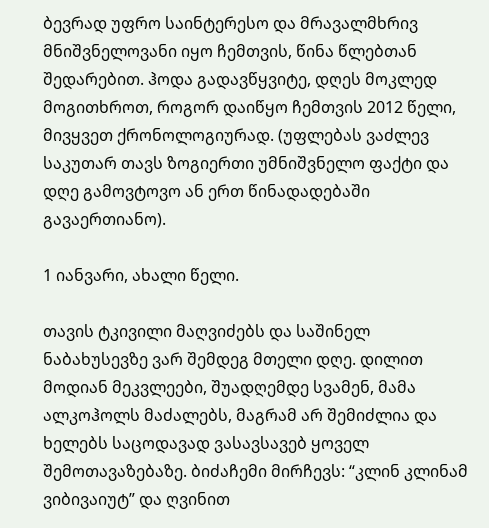ბევრად უფრო საინტერესო და მრავალმხრივ მნიშვნელოვანი იყო ჩემთვის, წინა წლებთან შედარებით. ჰოდა გადავწყვიტე, დღეს მოკლედ მოგითხროთ, როგორ დაიწყო ჩემთვის 2012 წელი, მივყვეთ ქრონოლოგიურად. (უფლებას ვაძლევ საკუთარ თავს ზოგიერთი უმნიშვნელო ფაქტი და დღე გამოვტოვო ან ერთ წინადადებაში გავაერთიანო).

1 იანვარი, ახალი წელი.

თავის ტკივილი მაღვიძებს და საშინელ ნაბახუსევზე ვარ შემდეგ მთელი დღე. დილით მოდიან მეკვლეები, შუადღემდე სვამენ, მამა ალკოჰოლს მაძალებს, მაგრამ არ შემიძლია და ხელებს საცოდავად ვასავსავებ ყოველ შემოთავაზებაზე. ბიძაჩემი მირჩევს: “კლინ კლინამ ვიბივაიუტ” და ღვინით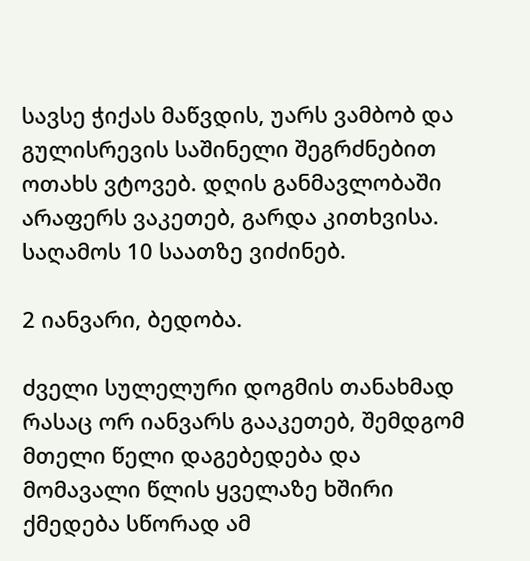სავსე ჭიქას მაწვდის, უარს ვამბობ და გულისრევის საშინელი შეგრძნებით ოთახს ვტოვებ. დღის განმავლობაში არაფერს ვაკეთებ, გარდა კითხვისა. საღამოს 10 საათზე ვიძინებ.

2 იანვარი, ბედობა.

ძველი სულელური დოგმის თანახმად რასაც ორ იანვარს გააკეთებ, შემდგომ მთელი წელი დაგებედება და მომავალი წლის ყველაზე ხშირი ქმედება სწორად ამ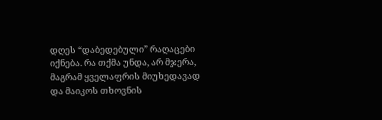დღეს “დაბედებული” რაღაცები იქნება. რა თქმა უნდა, არ მჯერა, მაგრამ ყველაფრის მიუხედავად და მაიკოს თხოვნის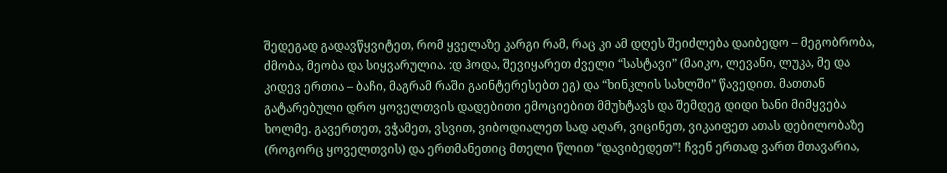შედეგად გადავწყვიტეთ, რომ ყველაზე კარგი რამ, რაც კი ამ დღეს შეიძლება დაიბედო – მეგობრობა, ძმობა, მეობა და სიყვარულია. :დ ჰოდა, შევიყარეთ ძველი “სასტავი” (მაიკო, ლევანი, ლუკა, მე და კიდევ ერთია – ბაჩი, მაგრამ რაში გაინტერესებთ ეგ) და “ხინკლის სახლში” წავედით. მათთან გატარებული დრო ყოველთვის დადებითი ემოციებით მმუხტავს და შემდეგ დიდი ხანი მიმყვება ხოლმე. გავერთეთ, ვჭამეთ, ვსვით, ვიბოდიალეთ სად აღარ, ვიცინეთ, ვიკაიფეთ ათას დებილობაზე (როგორც ყოველთვის) და ერთმანეთიც მთელი წლით “დავიბედეთ”! ჩვენ ერთად ვართ მთავარია,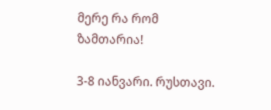მერე რა რომ ზამთარია!

3-8 იანვარი. რუსთავი.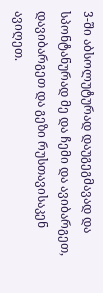3-ში აბსოლუტურად დაუგეგმავად და სპონტანურად მე და ჩემი და ავიბარგეთ, დავიბარგეთ და გეზი რუსთავისაკენ ავიღეთ.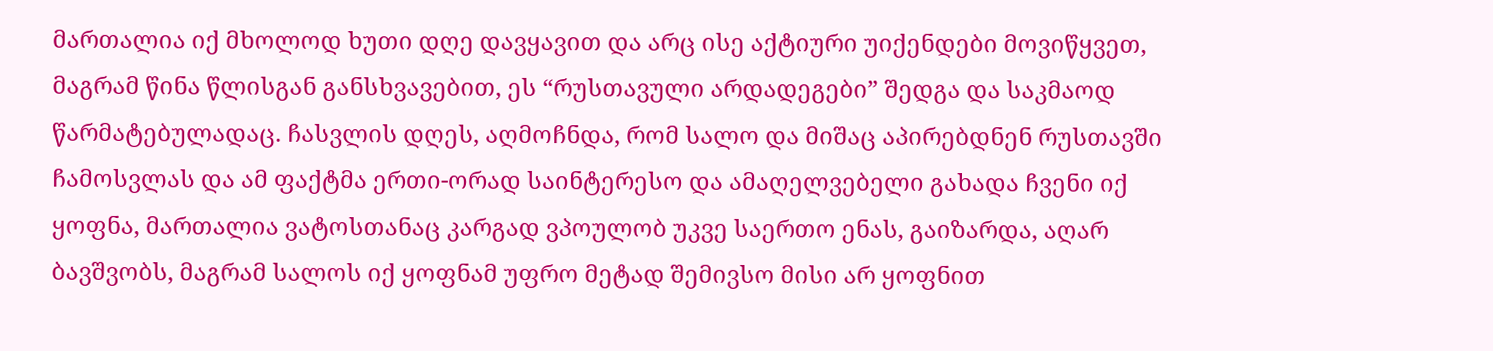მართალია იქ მხოლოდ ხუთი დღე დავყავით და არც ისე აქტიური უიქენდები მოვიწყვეთ, მაგრამ წინა წლისგან განსხვავებით, ეს “რუსთავული არდადეგები” შედგა და საკმაოდ წარმატებულადაც. ჩასვლის დღეს, აღმოჩნდა, რომ სალო და მიშაც აპირებდნენ რუსთავში ჩამოსვლას და ამ ფაქტმა ერთი-ორად საინტერესო და ამაღელვებელი გახადა ჩვენი იქ ყოფნა, მართალია ვატოსთანაც კარგად ვპოულობ უკვე საერთო ენას, გაიზარდა, აღარ ბავშვობს, მაგრამ სალოს იქ ყოფნამ უფრო მეტად შემივსო მისი არ ყოფნით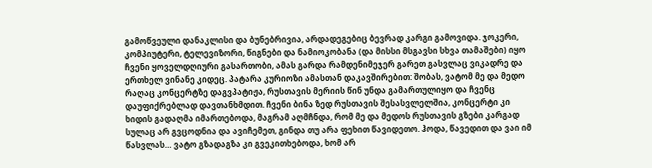გამოწვეული დანაკლისი და ბუნებრივია, არდადეგებიც ბევრად კარგი გამოვიდა. ჯოკერი, კომპიუტერი, ტელევიზორი, წიგნები და ნამიოკობანა (და მისსი მსგავსი სხვა თამაშები) იყო ჩვენი ყოველდღიური გასართობი, ამას გარდა რამდენიმეჯერ გარეთ გასვლაც ვიკადრე და ერთხელ ვინანე კიდეც. პატარა კურიოზი ამასთან დაკავშირებით: შობას, ვატომ მე და მედო რაღაც კონცერტზე დაგვპატიჟა, რუსთავის მერიის წინ უნდა გამართულიყო და ჩვენც დაუფიქრებლად დავთანხმდით. ჩვენი ბინა ზედ რუსთავის შესასვლელშია, კონცერტი კი ხიდის გადაღმა იმართებოდა, მაგრამ აღმჩნდა, რომ მე და მედოს რუსთავის გზები კარგად სულაც არ გვცოდნია და ავიჩემეთ, გინდა თუ არა ფეხით წავიდეთო. ჰოდა, წავედით და ვაი იმ წასვლას… ვატო გზადაგზა კი გვეკითხებოდა, ხომ არ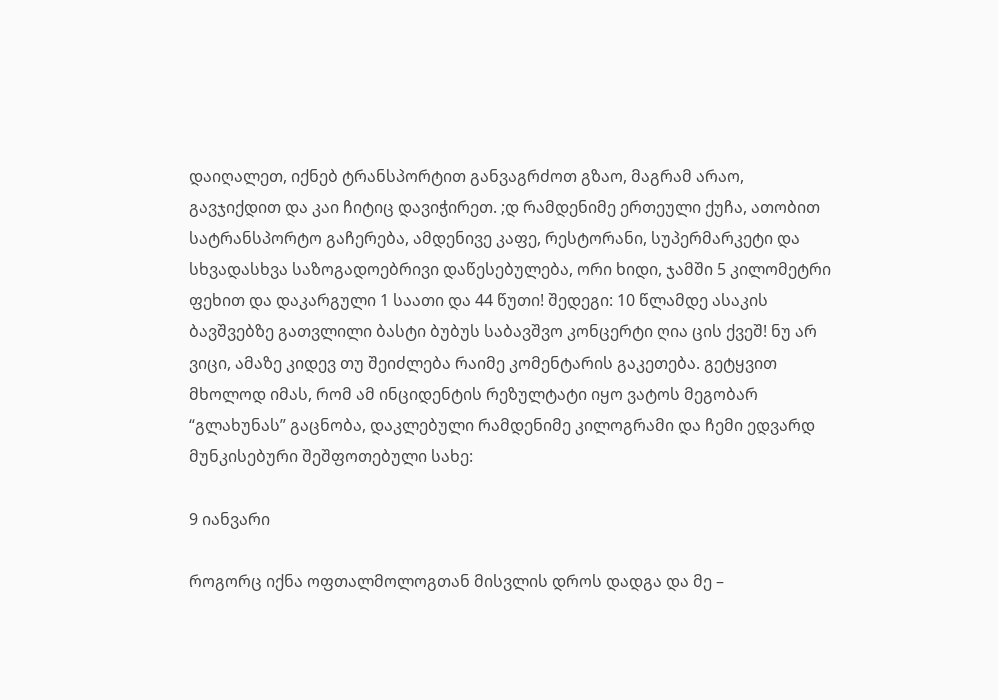დაიღალეთ, იქნებ ტრანსპორტით განვაგრძოთ გზაო, მაგრამ არაო, გავჯიქდით და კაი ჩიტიც დავიჭირეთ. ;დ რამდენიმე ერთეული ქუჩა, ათობით სატრანსპორტო გაჩერება, ამდენივე კაფე, რესტორანი, სუპერმარკეტი და სხვადასხვა საზოგადოებრივი დაწესებულება, ორი ხიდი, ჯამში 5 კილომეტრი ფეხით და დაკარგული 1 საათი და 44 წუთი! შედეგი: 10 წლამდე ასაკის ბავშვებზე გათვლილი ბასტი ბუბუს საბავშვო კონცერტი ღია ცის ქვეშ! ნუ არ ვიცი, ამაზე კიდევ თუ შეიძლება რაიმე კომენტარის გაკეთება. გეტყვით მხოლოდ იმას, რომ ამ ინციდენტის რეზულტატი იყო ვატოს მეგობარ “გლახუნას” გაცნობა, დაკლებული რამდენიმე კილოგრამი და ჩემი ედვარდ მუნკისებური შეშფოთებული სახე:

9 იანვარი

როგორც იქნა ოფთალმოლოგთან მისვლის დროს დადგა და მე –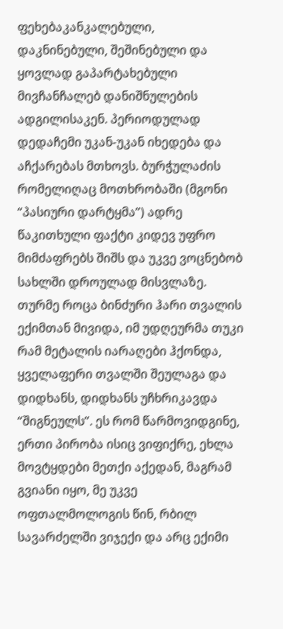ფეხებაკანკალებული, დაკნინებული, შეშინებული და ყოვლად გაპარტახებული მივჩანჩალებ დანიშნულების ადგილისაკენ. პერიოდულად დედაჩემი უკან-უკან იხედება და აჩქარებას მთხოვს. ბურჭულაძის რომელიღაც მოთხრობაში (მგონი “პასიური დარტყმა”) ადრე წაკითხული ფაქტი კიდევ უფრო მიმძაფრებს შიშს და უკვე ვოცნებობ სახლში დროულად მისვლაზე. თურმე როცა ბინძური ჰარი თვალის ექიმთან მივიდა, იმ უდღეურმა თუკი რამ მეტალის იარაღები ჰქონდა, ყველაფერი თვალში შეულაგა და დიდხანს, დიდხანს უჩხრიკავდა “შიგნეულს”. ეს რომ წარმოვიდგინე, ერთი პირობა ისიც ვიფიქრე, ეხლა მოვტყდები მეთქი აქედან, მაგრამ გვიანი იყო, მე უკვე ოფთალმოლოგის წინ, რბილ სავარძელში ვიჯექი და არც ექიმი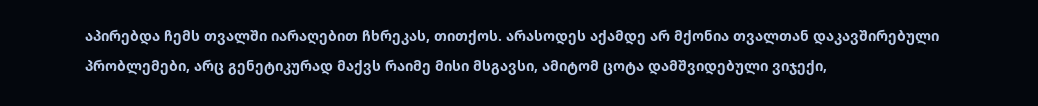აპირებდა ჩემს თვალში იარაღებით ჩხრეკას, თითქოს. არასოდეს აქამდე არ მქონია თვალთან დაკავშირებული პრობლემები, არც გენეტიკურად მაქვს რაიმე მისი მსგავსი, ამიტომ ცოტა დამშვიდებული ვიჯექი,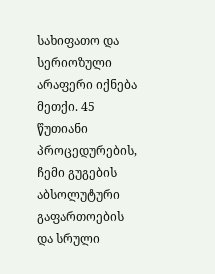სახიფათო და სერიოზული არაფერი იქნება მეთქი. 45 წუთიანი პროცედურების, ჩემი გუგების აბსოლუტური გაფართოების და სრული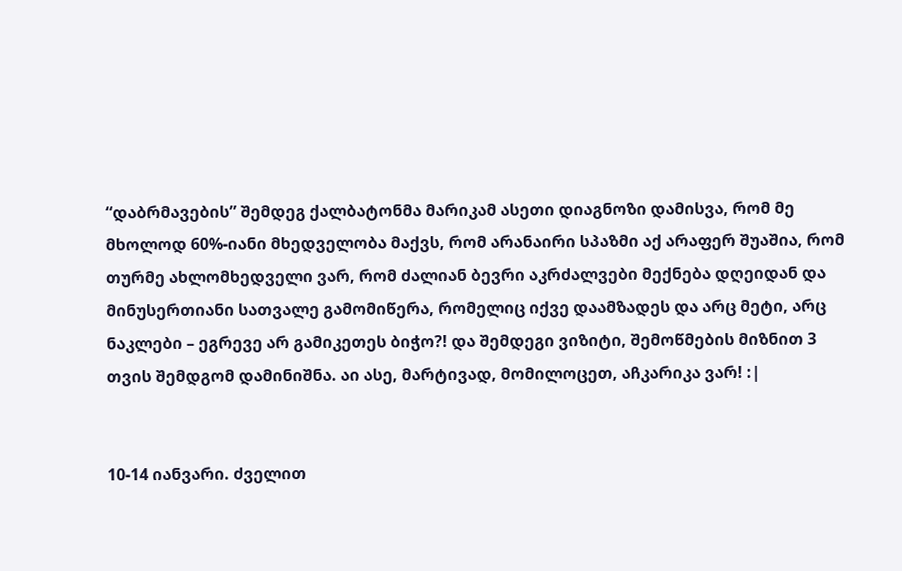“დაბრმავების” შემდეგ ქალბატონმა მარიკამ ასეთი დიაგნოზი დამისვა, რომ მე მხოლოდ 60%-იანი მხედველობა მაქვს, რომ არანაირი სპაზმი აქ არაფერ შუაშია, რომ თურმე ახლომხედველი ვარ, რომ ძალიან ბევრი აკრძალვები მექნება დღეიდან და მინუსერთიანი სათვალე გამომიწერა, რომელიც იქვე დაამზადეს და არც მეტი, არც ნაკლები – ეგრევე არ გამიკეთეს ბიჭო?! და შემდეგი ვიზიტი, შემოწმების მიზნით 3 თვის შემდგომ დამინიშნა. აი ასე, მარტივად, მომილოცეთ, აჩკარიკა ვარ! :|


10-14 იანვარი. ძველით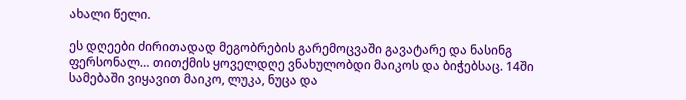ახალი წელი.

ეს დღეები ძირითადად მეგობრების გარემოცვაში გავატარე და ნასინგ ფერსონალ… თითქმის ყოველდღე ვნახულობდი მაიკოს და ბიჭებსაც. 14ში სამებაში ვიყავით მაიკო, ლუკა, ნუცა და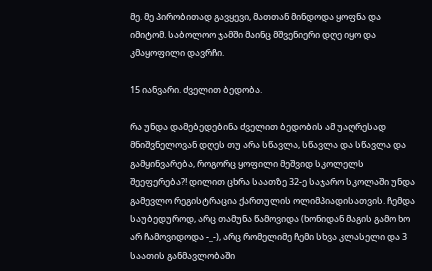მე. მე პირობითად გავყევი, მათთან მინდოდა ყოფნა და იმიტომ. საბოლოო ჯამში მაინც მშვენიერი დღე იყო და კმაყოფილი დავრჩი.

15 იანვარი. ძველით ბედობა.

რა უნდა დამებედებინა ძველით ბედობის ამ უაღრესად მნიშვნელოვან დღეს თუ არა სწავლა, სწავლა და სწავლა და გამყინვარება, როგორც ყოფილი მეშვიდ სკოლელს შეეფერება?! დილით ცხრა საათზე 32-ე საჯარო სკოლაში უნდა გამევლო რეგისტრაცია ქართულის ოლიმპიადისათვის. ჩემდა საუბედუროდ, არც თამუნა წამოვიდა (ხონიდან მაგის გამო ხო არ ჩამოვიდოდა -_-), არც რომელიმე ჩემი სხვა კლასელი და 3 საათის განმავლობაში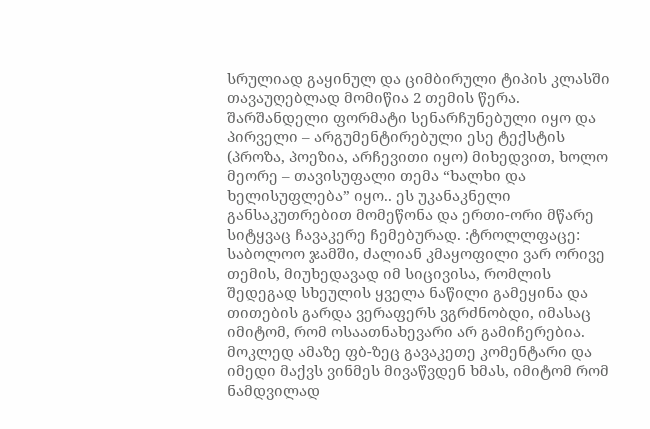სრულიად გაყინულ და ციმბირული ტიპის კლასში თავაუღებლად მომიწია 2 თემის წერა. შარშანდელი ფორმატი სენარჩუნებული იყო და პირველი – არგუმენტირებული ესე ტექსტის (პროზა, პოეზია, არჩევითი იყო) მიხედვით, ხოლო მეორე – თავისუფალი თემა “ხალხი და ხელისუფლება” იყო.. ეს უკანაკნელი განსაკუთრებით მომეწონა და ერთი-ორი მწარე სიტყვაც ჩავაკერე ჩემებურად. :ტროლლფაცე: საბოლოო ჯამში, ძალიან კმაყოფილი ვარ ორივე თემის, მიუხედავად იმ სიცივისა, რომლის შედეგად სხეულის ყველა ნაწილი გამეყინა და თითების გარდა ვერაფერს ვგრძნობდი, იმასაც იმიტომ, რომ ოსაათნახევარი არ გამიჩერებია. მოკლედ ამაზე ფბ-ზეც გავაკეთე კომენტარი და იმედი მაქვს ვინმეს მივაწვდენ ხმას, იმიტომ რომ ნამდვილად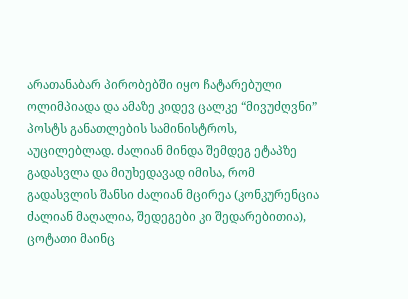არათანაბარ პირობებში იყო ჩატარებული ოლიმპიადა და ამაზე კიდევ ცალკე “მივუძღვნი” პოსტს განათლების სამინისტროს, აუცილებლად. ძალიან მინდა შემდეგ ეტაპზე გადასვლა და მიუხედავად იმისა, რომ გადასვლის შანსი ძალიან მცირეა (კონკურენცია ძალიან მაღალია, შედეგები კი შედარებითია), ცოტათი მაინც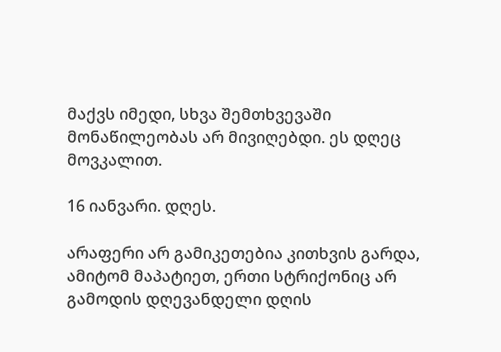მაქვს იმედი, სხვა შემთხვევაში მონაწილეობას არ მივიღებდი. ეს დღეც მოვკალით.

16 იანვარი. დღეს.

არაფერი არ გამიკეთებია კითხვის გარდა, ამიტომ მაპატიეთ, ერთი სტრიქონიც არ გამოდის დღევანდელი დღის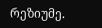რეზიუმე.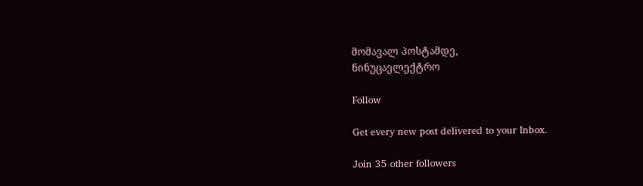მომავალ პოსტამდე,
ნინუცაელექტრო

Follow

Get every new post delivered to your Inbox.

Join 35 other followers